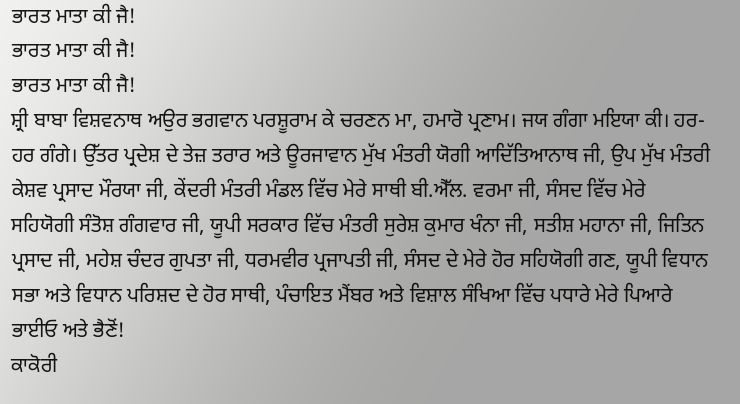ਭਾਰਤ ਮਾਤਾ ਕੀ ਜੈ!
ਭਾਰਤ ਮਾਤਾ ਕੀ ਜੈ!
ਭਾਰਤ ਮਾਤਾ ਕੀ ਜੈ!
ਸ਼੍ਰੀ ਬਾਬਾ ਵਿਸ਼ਵਨਾਥ ਅਉਰ ਭਗਵਾਨ ਪਰਸ਼ੂਰਾਮ ਕੇ ਚਰਣਨ ਮਾ, ਹਮਾਰੋ ਪ੍ਰਣਾਮ। ਜਯ ਗੰਗਾ ਮਇਯਾ ਕੀ। ਹਰ-ਹਰ ਗੰਗੇ। ਉੱਤਰ ਪ੍ਰਦੇਸ਼ ਦੇ ਤੇਜ਼ ਤਰਾਰ ਅਤੇ ਊਰਜਾਵਾਨ ਮੁੱਖ ਮੰਤਰੀ ਯੋਗੀ ਆਦਿੱਤਿਆਨਾਥ ਜੀ, ਉਪ ਮੁੱਖ ਮੰਤਰੀ ਕੇਸ਼ਵ ਪ੍ਰਸਾਦ ਮੌਰਯਾ ਜੀ, ਕੇਂਦਰੀ ਮੰਤਰੀ ਮੰਡਲ ਵਿੱਚ ਮੇਰੇ ਸਾਥੀ ਬੀ.ਐੱਲ. ਵਰਮਾ ਜੀ, ਸੰਸਦ ਵਿੱਚ ਮੇਰੇ ਸਹਿਯੋਗੀ ਸੰਤੋਸ਼ ਗੰਗਵਾਰ ਜੀ, ਯੂਪੀ ਸਰਕਾਰ ਵਿੱਚ ਮੰਤਰੀ ਸੁਰੇਸ਼ ਕੁਮਾਰ ਖੰਨਾ ਜੀ, ਸਤੀਸ਼ ਮਹਾਨਾ ਜੀ, ਜਿਤਿਨ ਪ੍ਰਸਾਦ ਜੀ, ਮਹੇਸ਼ ਚੰਦਰ ਗੁਪਤਾ ਜੀ, ਧਰਮਵੀਰ ਪ੍ਰਜਾਪਤੀ ਜੀ, ਸੰਸਦ ਦੇ ਮੇਰੇ ਹੋਰ ਸਹਿਯੋਗੀ ਗਣ, ਯੂਪੀ ਵਿਧਾਨ ਸਭਾ ਅਤੇ ਵਿਧਾਨ ਪਰਿਸ਼ਦ ਦੇ ਹੋਰ ਸਾਥੀ, ਪੰਚਾਇਤ ਮੈਂਬਰ ਅਤੇ ਵਿਸ਼ਾਲ ਸੰਖਿਆ ਵਿੱਚ ਪਧਾਰੇ ਮੇਰੇ ਪਿਆਰੇ ਭਾਈਓ ਅਤੇ ਭੈਣੋਂ!
ਕਾਕੋਰੀ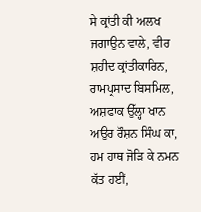ਸੇ ਕ੍ਰਾਂਤੀ ਕੀ ਅਲਖ ਜਗਾਉਨ ਵਾਲੇ, ਵੀਰ ਸ਼ਹੀਦ ਕ੍ਰਾਂਤੀਕਾਰਿਨ, ਰਾਮਪ੍ਰਸਾਦ ਬਿਸਮਿਲ, ਅਸ਼ਫਾਕ ਉੱਲ੍ਹਾ ਖਾਨ ਅਉਰ ਰੌਸ਼ਨ ਸਿੰਘ ਕਾ, ਹਮ ਹਾਥ ਜੋੜਿ ਕੇ ਨਮਨ ਕੱਤ ਹਈਂ,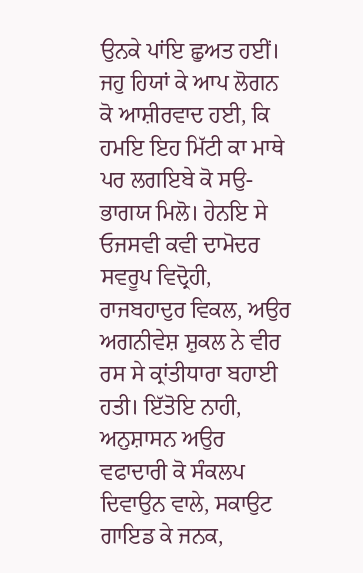ਉਨਕੇ ਪਾਂਇ ਛੁਅਤ ਹਈਂ। ਜਹੁ ਹਿਯਾਂ ਕੇ ਆਪ ਲੋਗਨ ਕੋ ਆਸ਼ੀਰਵਾਦ ਹਈ, ਕਿ ਹਮਇ ਇਹ ਮਿੱਟੀ ਕਾ ਮਾਥੇ ਪਰ ਲਗਇਬੇ ਕੋ ਸਉ-ਭਾਗਯ ਮਿਲੋ। ਹੇਨਇ ਸੇ ਓਜਸਵੀ ਕਵੀ ਦਾਮੋਦਰ ਸਵਰੂਪ ਵਿਦ੍ਰੋਹੀ, ਰਾਜਬਹਾਦੁਰ ਵਿਕਲ, ਅਉਰ ਅਗਨੀਵੇਸ਼ ਸ਼ੁਕਲ ਨੇ ਵੀਰ ਰਸ ਸੇ ਕ੍ਰਾਂਤੀਧਾਰਾ ਬਹਾਈ ਹਤੀ। ਇੱਤੋਇ ਨਾਹੀ, ਅਨੁਸ਼ਾਸਨ ਅਉਰ ਵਫਾਦਾਰੀ ਕੋ ਸੰਕਲਪ ਦਿਵਾਉਨ ਵਾਲੇ, ਸਕਾਉਟ ਗਾਇਡ ਕੇ ਜਨਕ,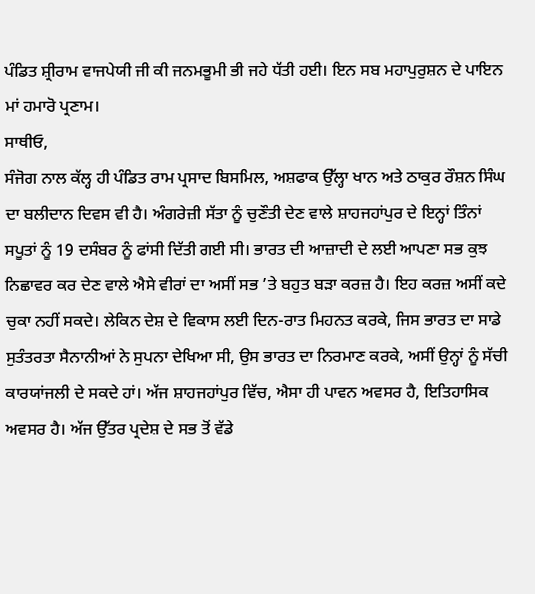ਪੰਡਿਤ ਸ਼੍ਰੀਰਾਮ ਵਾਜਪੇਯੀ ਜੀ ਕੀ ਜਨਮਭੂਮੀ ਭੀ ਜਹੇ ਧੱਤੀ ਹਈ। ਇਨ ਸਬ ਮਹਾਪੁਰੁਸ਼ਨ ਦੇ ਪਾਇਨ ਮਾਂ ਹਮਾਰੋ ਪ੍ਰਣਾਮ।
ਸਾਥੀਓ,
ਸੰਜੋਗ ਨਾਲ ਕੱਲ੍ਹ ਹੀ ਪੰਡਿਤ ਰਾਮ ਪ੍ਰਸਾਦ ਬਿਸਮਿਲ, ਅਸ਼ਫਾਕ ਉੱਲ੍ਹਾ ਖਾਨ ਅਤੇ ਠਾਕੁਰ ਰੌਸ਼ਨ ਸਿੰਘ ਦਾ ਬਲੀਦਾਨ ਦਿਵਸ ਵੀ ਹੈ। ਅੰਗਰੇਜ਼ੀ ਸੱਤਾ ਨੂੰ ਚੁਣੌਤੀ ਦੇਣ ਵਾਲੇ ਸ਼ਾਹਜਹਾਂਪੁਰ ਦੇ ਇਨ੍ਹਾਂ ਤਿੰਨਾਂ ਸਪੂਤਾਂ ਨੂੰ 19 ਦਸੰਬਰ ਨੂੰ ਫਾਂਸੀ ਦਿੱਤੀ ਗਈ ਸੀ। ਭਾਰਤ ਦੀ ਆਜ਼ਾਦੀ ਦੇ ਲਈ ਆਪਣਾ ਸਭ ਕੁਝ ਨਿਛਾਵਰ ਕਰ ਦੇਣ ਵਾਲੇ ਐਸੇ ਵੀਰਾਂ ਦਾ ਅਸੀਂ ਸਭ ’ਤੇ ਬਹੁਤ ਬੜਾ ਕਰਜ਼ ਹੈ। ਇਹ ਕਰਜ਼ ਅਸੀਂ ਕਦੇ ਚੁਕਾ ਨਹੀਂ ਸਕਦੇ। ਲੇਕਿਨ ਦੇਸ਼ ਦੇ ਵਿਕਾਸ ਲਈ ਦਿਨ-ਰਾਤ ਮਿਹਨਤ ਕਰਕੇ, ਜਿਸ ਭਾਰਤ ਦਾ ਸਾਡੇ ਸੁਤੰਤਰਤਾ ਸੈਨਾਨੀਆਂ ਨੇ ਸੁਪਨਾ ਦੇਖਿਆ ਸੀ, ਉਸ ਭਾਰਤ ਦਾ ਨਿਰਮਾਣ ਕਰਕੇ, ਅਸੀਂ ਉਨ੍ਹਾਂ ਨੂੰ ਸੱਚੀ ਕਾਰਯਾਂਜਲੀ ਦੇ ਸਕਦੇ ਹਾਂ। ਅੱਜ ਸ਼ਾਹਜਹਾਂਪੁਰ ਵਿੱਚ, ਐਸਾ ਹੀ ਪਾਵਨ ਅਵਸਰ ਹੈ, ਇਤਿਹਾਸਿਕ ਅਵਸਰ ਹੈ। ਅੱਜ ਉੱਤਰ ਪ੍ਰਦੇਸ਼ ਦੇ ਸਭ ਤੋਂ ਵੱਡੇ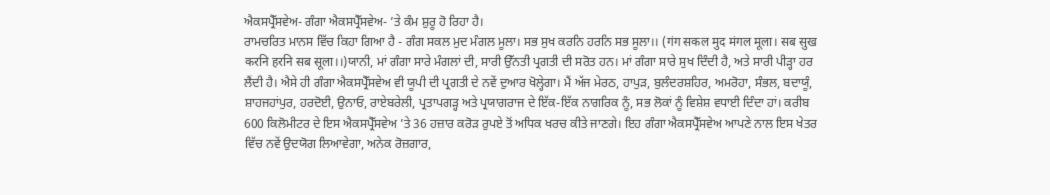ਐਕਸਪ੍ਰੈੱਸਵੇਅ- ਗੰਗਾ ਐਕਸਪ੍ਰੈੱਸਵੇਅ- ’ਤੇ ਕੰਮ ਸ਼ੁਰੂ ਹੋ ਰਿਹਾ ਹੈ।
ਰਾਮਚਰਿਤ ਮਾਨਸ ਵਿੱਚ ਕਿਹਾ ਗਿਆ ਹੈ - ਗੰਗ ਸਕਲ ਮੁਦ ਮੰਗਲ ਮੂਲਾ। ਸਭ ਸੁਖ ਕਰਨਿ ਹਰਨਿ ਸਭ ਸੂਲਾ।। (गंग सकल मुद मंगल मूला। सब सुख करनि हरनि सब सूला।।)ਯਾਨੀ, ਮਾਂ ਗੰਗਾ ਸਾਰੇ ਮੰਗਲਾਂ ਦੀ, ਸਾਰੀ ਉੱਨਤੀ ਪ੍ਰਗਤੀ ਦੀ ਸਰੋਤ ਹਨ। ਮਾਂ ਗੰਗਾ ਸਾਰੇ ਸੁਖ ਦਿੰਦੀ ਹੈ, ਅਤੇ ਸਾਰੀ ਪੀੜ੍ਹਾ ਹਰ ਲੈਂਦੀ ਹੈ। ਐਸੇ ਹੀ ਗੰਗਾ ਐਕਸਪ੍ਰੈੱਸਵੇਅ ਵੀ ਯੂਪੀ ਦੀ ਪ੍ਰਗਤੀ ਦੇ ਨਵੇਂ ਦੁਆਰ ਖੋਲ੍ਹੇਗਾ। ਮੈਂ ਅੱਜ ਮੇਰਠ, ਹਾਪੁੜ, ਬੁਲੰਦਰਸ਼ਹਿਰ, ਅਮਰੋਹਾ, ਸੰਭਲ, ਬਦਾਯੂੰ, ਸ਼ਾਹਜਹਾਂਪੁਰ, ਹਰਦੋਈ, ਉਨਾਓ, ਰਾਏਬਰੇਲੀ, ਪ੍ਰਤਾਪਗੜ੍ਹ ਅਤੇ ਪ੍ਰਯਾਗਰਾਜ ਦੇ ਇੱਕ-ਇੱਕ ਨਾਗਰਿਕ ਨੂੰ, ਸਭ ਲੋਕਾਂ ਨੂੰ ਵਿਸ਼ੇਸ਼ ਵਧਾਈ ਦਿੰਦਾ ਹਾਂ। ਕਰੀਬ 600 ਕਿਲੋਮੀਟਰ ਦੇ ਇਸ ਐਕਸਪ੍ਰੈੱਸਵੇਅ ’ਤੇ 36 ਹਜ਼ਾਰ ਕਰੋੜ ਰੁਪਏ ਤੋਂ ਅਧਿਕ ਖਰਚ ਕੀਤੇ ਜਾਣਗੇ। ਇਹ ਗੰਗਾ ਐਕਸਪ੍ਰੈੱਸਵੇਅ ਆਪਣੇ ਨਾਲ ਇਸ ਖੇਤਰ ਵਿੱਚ ਨਵੇਂ ਉਦਯੋਗ ਲਿਆਵੇਗਾ, ਅਨੇਕ ਰੋਜ਼ਗਾਰ,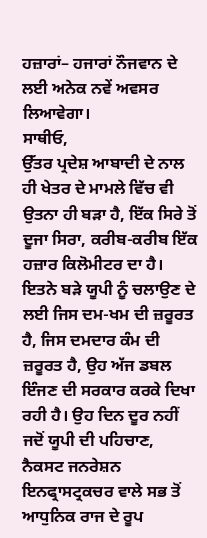ਹਜ਼ਾਰਾਂ– ਹਜਾਰਾਂ ਨੌਜਵਾਨ ਦੇ ਲਈ ਅਨੇਕ ਨਵੇਂ ਅਵਸਰ ਲਿਆਵੇਗਾ।
ਸਾਥੀਓ,
ਉੱਤਰ ਪ੍ਰਦੇਸ਼ ਆਬਾਦੀ ਦੇ ਨਾਲ ਹੀ ਖੇਤਰ ਦੇ ਮਾਮਲੇ ਵਿੱਚ ਵੀ ਉਤਨਾ ਹੀ ਬੜਾ ਹੈ, ਇੱਕ ਸਿਰੇ ਤੋਂ ਦੂਜਾ ਸਿਰਾ, ਕਰੀਬ-ਕਰੀਬ ਇੱਕ ਹਜ਼ਾਰ ਕਿਲੋਮੀਟਰ ਦਾ ਹੈ। ਇਤਨੇ ਬੜੇ ਯੂਪੀ ਨੂੰ ਚਲਾਉਣ ਦੇ ਲਈ ਜਿਸ ਦਮ-ਖਮ ਦੀ ਜ਼ਰੂਰਤ ਹੈ, ਜਿਸ ਦਮਦਾਰ ਕੰਮ ਦੀ ਜ਼ਰੂਰਤ ਹੈ, ਉਹ ਅੱਜ ਡਬਲ ਇੰਜਣ ਦੀ ਸਰਕਾਰ ਕਰਕੇ ਦਿਖਾ ਰਹੀ ਹੈ। ਉਹ ਦਿਨ ਦੂਰ ਨਹੀਂ ਜਦੋਂ ਯੂਪੀ ਦੀ ਪਹਿਚਾਣ, ਨੈਕਸਟ ਜਨਰੇਸ਼ਨ ਇਨਫ੍ਰਾਸਟ੍ਰਕਚਰ ਵਾਲੇ ਸਭ ਤੋਂ ਆਧੁਨਿਕ ਰਾਜ ਦੇ ਰੂਪ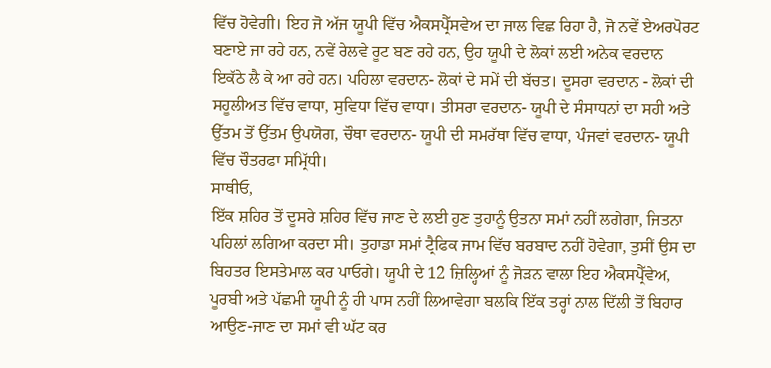ਵਿੱਚ ਹੋਵੇਗੀ। ਇਹ ਜੋ ਅੱਜ ਯੂਪੀ ਵਿੱਚ ਐਕਸਪ੍ਰੈੱਸਵੇਅ ਦਾ ਜਾਲ ਵਿਛ ਰਿਹਾ ਹੈ, ਜੋ ਨਵੇਂ ਏਅਰਪੋਰਟ ਬਣਾਏ ਜਾ ਰਹੇ ਹਨ, ਨਵੇਂ ਰੇਲਵੇ ਰੂਟ ਬਣ ਰਹੇ ਹਨ, ਉਹ ਯੂਪੀ ਦੇ ਲੋਕਾਂ ਲਈ ਅਨੇਕ ਵਰਦਾਨ ਇਕੱਠੇ ਲੈ ਕੇ ਆ ਰਹੇ ਹਨ। ਪਹਿਲਾ ਵਰਦਾਨ- ਲੋਕਾਂ ਦੇ ਸਮੇਂ ਦੀ ਬੱਚਤ। ਦੂਸਰਾ ਵਰਦਾਨ - ਲੋਕਾਂ ਦੀ ਸਹੂਲੀਅਤ ਵਿੱਚ ਵਾਧਾ, ਸੁਵਿਧਾ ਵਿੱਚ ਵਾਧਾ। ਤੀਸਰਾ ਵਰਦਾਨ- ਯੂਪੀ ਦੇ ਸੰਸਾਧਨਾਂ ਦਾ ਸਹੀ ਅਤੇ ਉੱਤਮ ਤੋਂ ਉੱਤਮ ਉਪਯੋਗ, ਚੌਥਾ ਵਰਦਾਨ- ਯੂਪੀ ਦੀ ਸਮਰੱਥਾ ਵਿੱਚ ਵਾਧਾ, ਪੰਜਵਾਂ ਵਰਦਾਨ- ਯੂਪੀ ਵਿੱਚ ਚੌਤਰਫਾ ਸਮ੍ਰਿੱਧੀ।
ਸਾਥੀਓ,
ਇੱਕ ਸ਼ਹਿਰ ਤੋਂ ਦੂਸਰੇ ਸ਼ਹਿਰ ਵਿੱਚ ਜਾਣ ਦੇ ਲਈ ਹੁਣ ਤੁਹਾਨੂੰ ਉਤਨਾ ਸਮਾਂ ਨਹੀਂ ਲਗੇਗਾ, ਜਿਤਨਾ ਪਹਿਲਾਂ ਲਗਿਆ ਕਰਦਾ ਸੀ। ਤੁਹਾਡਾ ਸਮਾਂ ਟ੍ਰੈਫਿਕ ਜਾਮ ਵਿੱਚ ਬਰਬਾਦ ਨਹੀਂ ਹੋਵੇਗਾ, ਤੁਸੀਂ ਉਸ ਦਾ ਬਿਹਤਰ ਇਸਤੇਮਾਲ ਕਰ ਪਾਓਗੇ। ਯੂਪੀ ਦੇ 12 ਜ਼ਿਲ੍ਹਿਆਂ ਨੂੰ ਜੋੜਨ ਵਾਲਾ ਇਹ ਐਕਸਪ੍ਰੈੱਵੇਅ, ਪੂਰਬੀ ਅਤੇ ਪੱਛਮੀ ਯੂਪੀ ਨੂੰ ਹੀ ਪਾਸ ਨਹੀਂ ਲਿਆਵੇਗਾ ਬਲਕਿ ਇੱਕ ਤਰ੍ਹਾਂ ਨਾਲ ਦਿੱਲੀ ਤੋਂ ਬਿਹਾਰ ਆਉਣ-ਜਾਣ ਦਾ ਸਮਾਂ ਵੀ ਘੱਟ ਕਰ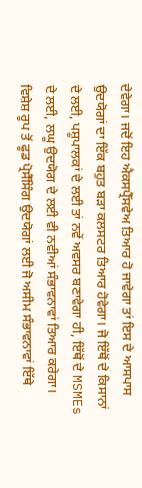ਦੇਵੇਗਾ। ਜਦੋਂ ਇਹ ਐਕਸਪ੍ਰੈੱਸਵੇਅ ਤਿਆਰ ਹੋ ਜਾਵੇਗਾ ਤਾਂ ਇਸ ਦੇ ਆਸਪਾਸ ਉਦਯੋਗਾਂ ਦਾ ਇੱਕ ਬਹੁਤ ਬੜਾ ਕਲਸਟਰ ਤਿਆਰ ਹੋਵੇਗਾ। ਜੋ ਇੱਥੋਂ ਦੇ ਕਿਸਾਨਾਂ ਦੇ ਲਈ, ਪਸ਼ੂਪਾਲਕਾਂ ਦੇ ਲਈ ਤਾਂ ਨਵੇਂ ਅਵਸਰ ਬਣਾਵੇਗਾ ਹੀ, ਇੱਥੋਂ ਦੇ MSMEs ਦੇ ਲਈ, ਲਘੂ ਉਦਯੋਗ ਦੇ ਲਈ ਵੀ ਨਵੀਆਂ ਸੰਭਾਵਨਾਵਾਂ ਤਿਆਰ ਕਰੇਗਾ। ਵਿਸ਼ੇਸ਼ ਰੂਪ ਤੋਂ ਫੂਡ ਪ੍ਰੋਸੈੱਸਿੰਗ ਉਦਯੋਗਾਂ ਲਈ ਜੋ ਅਸੀਮ ਸੰਭਾਵਨਾਵਾਂ ਇੱਥੇ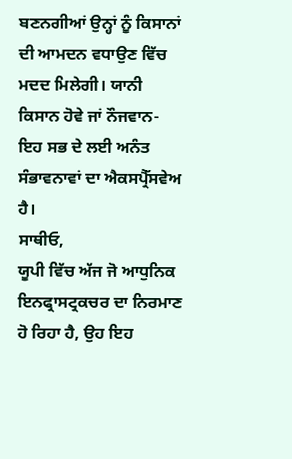ਬਣਨਗੀਆਂ ਉਨ੍ਹਾਂ ਨੂੰ ਕਿਸਾਨਾਂ ਦੀ ਆਮਦਨ ਵਧਾਉਣ ਵਿੱਚ ਮਦਦ ਮਿਲੇਗੀ। ਯਾਨੀ ਕਿਸਾਨ ਹੋਵੇ ਜਾਂ ਨੌਜਵਾਨ- ਇਹ ਸਭ ਦੇ ਲਈ ਅਨੰਤ ਸੰਭਾਵਨਾਵਾਂ ਦਾ ਐਕਸਪ੍ਰੈੱਸਵੇਅ ਹੈ।
ਸਾਥੀਓ,
ਯੂਪੀ ਵਿੱਚ ਅੱਜ ਜੋ ਆਧੁਨਿਕ ਇਨਫ੍ਰਾਸਟ੍ਰਕਚਰ ਦਾ ਨਿਰਮਾਣ ਹੋ ਰਿਹਾ ਹੈ, ਉਹ ਇਹ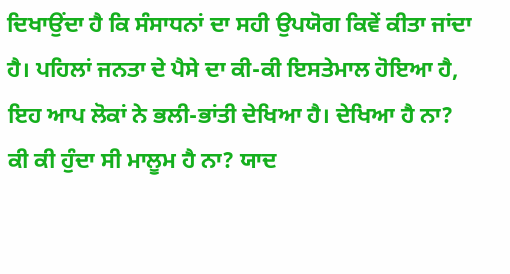ਦਿਖਾਉਂਦਾ ਹੈ ਕਿ ਸੰਸਾਧਨਾਂ ਦਾ ਸਹੀ ਉਪਯੋਗ ਕਿਵੇਂ ਕੀਤਾ ਜਾਂਦਾ ਹੈ। ਪਹਿਲਾਂ ਜਨਤਾ ਦੇ ਪੈਸੇ ਦਾ ਕੀ-ਕੀ ਇਸਤੇਮਾਲ ਹੋਇਆ ਹੈ, ਇਹ ਆਪ ਲੋਕਾਂ ਨੇ ਭਲੀ-ਭਾਂਤੀ ਦੇਖਿਆ ਹੈ। ਦੇਖਿਆ ਹੈ ਨਾ? ਕੀ ਕੀ ਹੁੰਦਾ ਸੀ ਮਾਲੂਮ ਹੈ ਨਾ? ਯਾਦ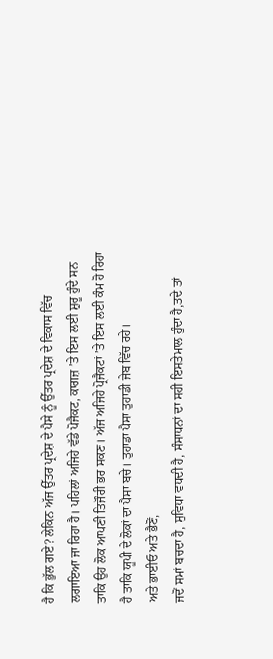ਹੈ ਕਿ ਭੁੱਲ ਗਏ? ਲੇਕਿਨ ਅੱਜ ਉੱਤਰ ਪ੍ਰਦੇਸ਼ ਦੇ ਪੈਸੇ ਨੂੰ ਉੱਤਰ ਪ੍ਰਦੇਸ਼ ਦੇ ਵਿਕਾਸ ਵਿੱਚ ਲਗਾਇਆ ਜਾ ਰਿਹਾ ਹੈ। ਪਹਿਲਾਂ ਅਜਿਹੇ ਵੱਡੇ ਪੋਜੈਕਟ, ਕਾਗਜ਼ ’ਤੇ ਇਸ ਲਈ ਸ਼ੁਰੂ ਹੁੰਦੇ ਸਨ ਤਾਕਿ ਉਹ ਲੋਕ ਆਪਣੀ ਤਿਜੌਰੀ ਭਰ ਸਕਣ। ਅੱਜ ਅਜਿਹੇ ਪ੍ਰੋਜੈਕਟਾਂ ’ਤੇ ਇਸ ਲਈ ਕੰਮ ਹੋ ਰਿਹਾ ਹੈ ਤਾਕਿ ਯੂਪੀ ਦੇ ਲੋਕਾਂ ਦਾ ਪੈਸਾ ਬਚੇ। ਤੁਹਾਡਾ ਪੈਸਾ ਤੁਹਾਡੀ ਜੇਬ ਵਿੱਚ ਰਹੇ।
ਅਤੇ ਭਾਈਓ ਅਤੇ ਭੈਣੋਂ,
ਜਦੋਂ ਸਮਾਂ ਬਚਦਾ ਹੈ, ਸੁਵਿਧਾ ਵਧਦੀ ਹੈ, ਸੰਸਾਧਨਾਂ ਦਾ ਸਹੀ ਇਸਤੇਮਾਲ ਹੁੰਦਾ ਹੈ,ਤਦੇ ਤਾਂ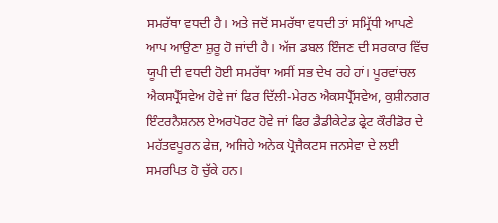ਸਮਰੱਥਾ ਵਧਦੀ ਹੈ। ਅਤੇ ਜਦੋਂ ਸਮਰੱਥਾ ਵਧਦੀ ਤਾਂ ਸਮ੍ਰਿੱਧੀ ਆਪਣੇ ਆਪ ਆਉਣਾ ਸ਼ੁਰੂ ਹੋ ਜਾਂਦੀ ਹੈ। ਅੱਜ ਡਬਲ ਇੰਜਣ ਦੀ ਸਰਕਾਰ ਵਿੱਚ ਯੂਪੀ ਦੀ ਵਧਦੀ ਹੋਈ ਸਮਰੱਥਾ ਅਸੀਂ ਸਭ ਦੇਖ ਰਹੇ ਹਾਂ। ਪੂਰਵਾਂਚਲ ਐਕਸਪ੍ਰੈੱਸਵੇਅ ਹੋਵੇ ਜਾਂ ਫਿਰ ਦਿੱਲੀ-ਮੇਰਠ ਐਕਸਪ੍ਰੈੱਸਵੇਅ, ਕੁਸ਼ੀਨਗਰ ਇੰਟਰਨੈਸ਼ਨਲ ਏਅਰਪੋਰਟ ਹੋਵੇ ਜਾਂ ਫਿਰ ਡੈਡੀਕੇਟੇਡ ਫ੍ਰੇਟ ਕੌਰੀਡੋਰ ਦੇ ਮਹੱਤਵਪੂਰਨ ਫੇਜ਼, ਅਜਿਹੇ ਅਨੇਕ ਪ੍ਰੋਜੈਕਟਸ ਜਨਸੇਵਾ ਦੇ ਲਈ ਸਮਰਪਿਤ ਹੋ ਚੁੱਕੇ ਹਨ।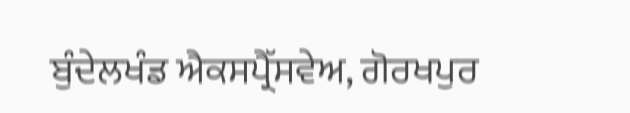ਬੁੰਦੇਲਖੰਡ ਐਕਸਪ੍ਰੈੱਸਵੇਅ, ਗੋਰਖਪੁਰ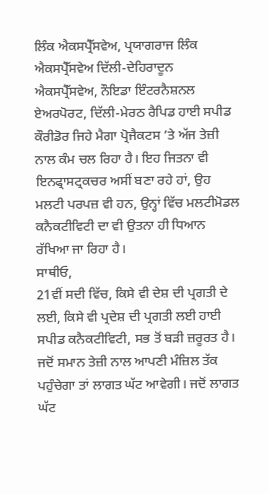ਲਿੰਕ ਐਕਸਪ੍ਰੈੱਸਵੇਅ, ਪ੍ਰਯਾਗਰਾਜ ਲਿੰਕ ਐਕਸਪ੍ਰੈੱਸਵੇਅ ਦਿੱਲੀ-ਦੇਹਿਰਾਦੂਨ ਐਕਸਪ੍ਰੈੱਸਵੇਅ, ਨੌਇਡਾ ਇੰਟਰਨੈਸ਼ਨਲ ਏਅਰਪੋਰਟ, ਦਿੱਲੀ-ਮੇਰਠ ਰੈਪਿਡ ਹਾਈ ਸਪੀਡ ਕੌਰੀਡੋਰ ਜਿਹੇ ਮੈਗਾ ਪ੍ਰੋਜੈਕਟਸ ’ਤੇ ਅੱਜ ਤੇਜ਼ੀ ਨਾਲ ਕੰਮ ਚਲ ਰਿਹਾ ਹੈ। ਇਹ ਜਿਤਨਾ ਵੀ ਇਨਫ੍ਰਾਸਟ੍ਰਕਚਰ ਅਸੀਂ ਬਣਾ ਰਹੇ ਹਾਂ, ਉਹ ਮਲਟੀ ਪਰਪਜ਼ ਵੀ ਹਨ, ਉਨ੍ਹਾਂ ਵਿੱਚ ਮਲਟੀਮੋਡਲ ਕਨੈਕਟੀਵਿਟੀ ਦਾ ਵੀ ਉਤਨਾ ਹੀ ਧਿਆਨ ਰੱਖਿਆ ਜਾ ਰਿਹਾ ਹੈ।
ਸਾਥੀਓ,
21ਵੀਂ ਸਦੀ ਵਿੱਚ, ਕਿਸੇ ਵੀ ਦੇਸ਼ ਦੀ ਪ੍ਰਗਤੀ ਦੇ ਲਈ, ਕਿਸੇ ਵੀ ਪ੍ਰਦੇਸ਼ ਦੀ ਪ੍ਰਗਤੀ ਲਈ ਹਾਈ ਸਪੀਡ ਕਨੈਕਟੀਵਿਟੀ, ਸਭ ਤੋਂ ਬੜੀ ਜ਼ਰੂਰਤ ਹੈ। ਜਦੋਂ ਸਮਾਨ ਤੇਜ਼ੀ ਨਾਲ ਆਪਣੀ ਮੰਜ਼ਿਲ ਤੱਕ ਪਹੁੰਚੇਗਾ ਤਾਂ ਲਾਗਤ ਘੱਟ ਆਵੇਗੀ। ਜਦੋਂ ਲਾਗਤ ਘੱਟ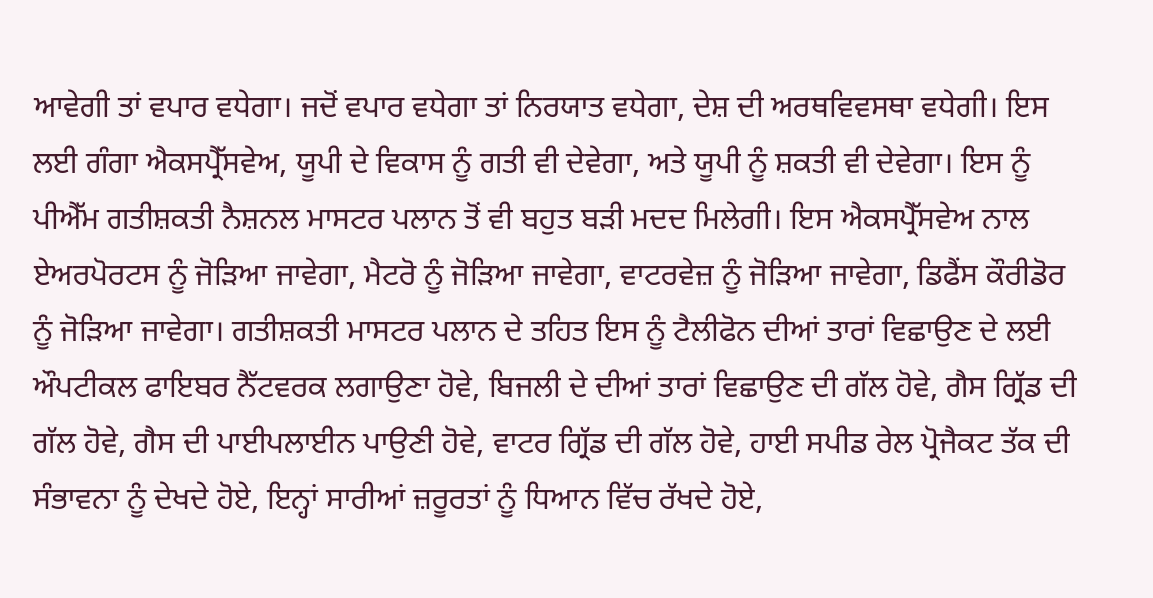ਆਵੇਗੀ ਤਾਂ ਵਪਾਰ ਵਧੇਗਾ। ਜਦੋਂ ਵਪਾਰ ਵਧੇਗਾ ਤਾਂ ਨਿਰਯਾਤ ਵਧੇਗਾ, ਦੇਸ਼ ਦੀ ਅਰਥਵਿਵਸਥਾ ਵਧੇਗੀ। ਇਸ ਲਈ ਗੰਗਾ ਐਕਸਪ੍ਰੈੱਸਵੇਅ, ਯੂਪੀ ਦੇ ਵਿਕਾਸ ਨੂੰ ਗਤੀ ਵੀ ਦੇਵੇਗਾ, ਅਤੇ ਯੂਪੀ ਨੂੰ ਸ਼ਕਤੀ ਵੀ ਦੇਵੇਗਾ। ਇਸ ਨੂੰ ਪੀਐੱਮ ਗਤੀਸ਼ਕਤੀ ਨੈਸ਼ਨਲ ਮਾਸਟਰ ਪਲਾਨ ਤੋਂ ਵੀ ਬਹੁਤ ਬੜੀ ਮਦਦ ਮਿਲੇਗੀ। ਇਸ ਐਕਸਪ੍ਰੈੱਸਵੇਅ ਨਾਲ ਏਅਰਪੋਰਟਸ ਨੂੰ ਜੋੜਿਆ ਜਾਵੇਗਾ, ਮੈਟਰੋ ਨੂੰ ਜੋੜਿਆ ਜਾਵੇਗਾ, ਵਾਟਰਵੇਜ਼ ਨੂੰ ਜੋੜਿਆ ਜਾਵੇਗਾ, ਡਿਫੈਂਸ ਕੌਰੀਡੋਰ ਨੂੰ ਜੋੜਿਆ ਜਾਵੇਗਾ। ਗਤੀਸ਼ਕਤੀ ਮਾਸਟਰ ਪਲਾਨ ਦੇ ਤਹਿਤ ਇਸ ਨੂੰ ਟੈਲੀਫੋਨ ਦੀਆਂ ਤਾਰਾਂ ਵਿਛਾਉਣ ਦੇ ਲਈ ਔਪਟੀਕਲ ਫਾਇਬਰ ਨੈੱਟਵਰਕ ਲਗਾਉਣਾ ਹੋਵੇ, ਬਿਜਲੀ ਦੇ ਦੀਆਂ ਤਾਰਾਂ ਵਿਛਾਉਣ ਦੀ ਗੱਲ ਹੋਵੇ, ਗੈਸ ਗ੍ਰਿੱਡ ਦੀ ਗੱਲ ਹੋਵੇ, ਗੈਸ ਦੀ ਪਾਈਪਲਾਈਨ ਪਾਉਣੀ ਹੋਵੇ, ਵਾਟਰ ਗ੍ਰਿੱਡ ਦੀ ਗੱਲ ਹੋਵੇ, ਹਾਈ ਸਪੀਡ ਰੇਲ ਪ੍ਰੋਜੈਕਟ ਤੱਕ ਦੀ ਸੰਭਾਵਨਾ ਨੂੰ ਦੇਖਦੇ ਹੋਏ, ਇਨ੍ਹਾਂ ਸਾਰੀਆਂ ਜ਼ਰੂਰਤਾਂ ਨੂੰ ਧਿਆਨ ਵਿੱਚ ਰੱਖਦੇ ਹੋਏ,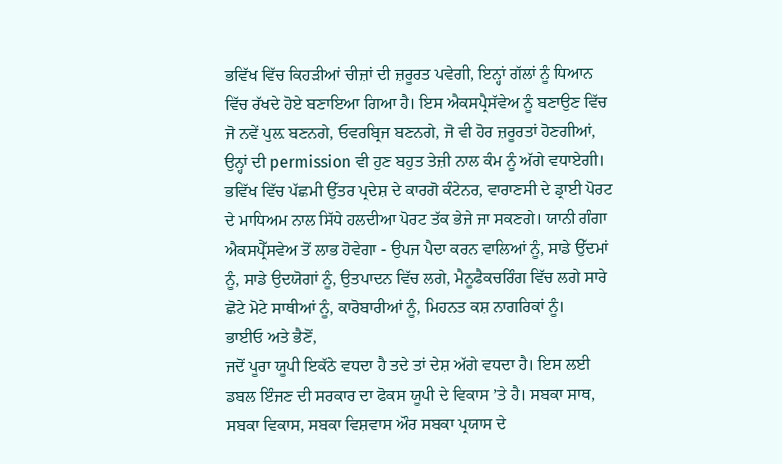ਭਵਿੱਖ ਵਿੱਚ ਕਿਹੜੀਆਂ ਚੀਜ਼ਾਂ ਦੀ ਜ਼ਰੂਰਤ ਪਵੇਗੀ, ਇਨ੍ਹਾਂ ਗੱਲਾਂ ਨੂੰ ਧਿਆਨ ਵਿੱਚ ਰੱਖਦੇ ਹੋਏ ਬਣਾਇਆ ਗਿਆ ਹੈ। ਇਸ ਐਕਸਪ੍ਰੈਸੱਵੇਅ ਨੂੰ ਬਣਾਉਣ ਵਿੱਚ ਜੋ ਨਵੇਂ ਪੁਲ਼ ਬਣਨਗੇ, ਓਵਰਬ੍ਰਿਜ ਬਣਨਗੇ, ਜੋ ਵੀ ਹੋਰ ਜ਼ਰੂਰਤਾਂ ਹੋਣਗੀਆਂ, ਉਨ੍ਹਾਂ ਦੀ permission ਵੀ ਹੁਣ ਬਹੁਤ ਤੇਜ਼ੀ ਨਾਲ ਕੰਮ ਨੂੰ ਅੱਗੇ ਵਧਾਏਗੀ। ਭਵਿੱਖ ਵਿੱਚ ਪੱਛਮੀ ਉੱਤਰ ਪ੍ਰਦੇਸ਼ ਦੇ ਕਾਰਗੋ ਕੰਟੇਨਰ, ਵਾਰਾਣਸੀ ਦੇ ਡ੍ਰਾਈ ਪੋਰਟ ਦੇ ਮਾਧਿਅਮ ਨਾਲ ਸਿੱਧੇ ਹਲਦੀਆ ਪੋਰਟ ਤੱਕ ਭੇਜੇ ਜਾ ਸਕਣਗੇ। ਯਾਨੀ ਗੰਗਾ ਐਕਸਪ੍ਰੈੱਸਵੇਅ ਤੋਂ ਲਾਭ ਹੋਵੇਗਾ - ਉਪਜ ਪੈਦਾ ਕਰਨ ਵਾਲਿਆਂ ਨੂੰ, ਸਾਡੇ ਉੱਦਮਾਂ ਨੂੰ, ਸਾਡੇ ਉਦਯੋਗਾਂ ਨੂੰ, ਉਤਪਾਦਨ ਵਿੱਚ ਲਗੇ, ਮੈਨੂਫੈਕਚਰਿੰਗ ਵਿੱਚ ਲਗੇ ਸਾਰੇ ਛੋਟੇ ਮੋਟੇ ਸਾਥੀਆਂ ਨੂੰ, ਕਾਰੋਬਾਰੀਆਂ ਨੂੰ, ਮਿਹਨਤ ਕਸ਼ ਨਾਗਰਿਕਾਂ ਨੂੰ।
ਭਾਈਓ ਅਤੇ ਭੈਣੋਂ,
ਜਦੋਂ ਪੂਰਾ ਯੂਪੀ ਇਕੱਠੇ ਵਧਦਾ ਹੈ ਤਦੇ ਤਾਂ ਦੇਸ਼ ਅੱਗੇ ਵਧਦਾ ਹੈ। ਇਸ ਲਈ ਡਬਲ ਇੰਜਣ ਦੀ ਸਰਕਾਰ ਦਾ ਫੋਕਸ ਯੂਪੀ ਦੇ ਵਿਕਾਸ ’ਤੇ ਹੈ। ਸਬਕਾ ਸਾਥ, ਸਬਕਾ ਵਿਕਾਸ, ਸਬਕਾ ਵਿਸ਼ਵਾਸ ਔਰ ਸਬਕਾ ਪ੍ਰਯਾਸ ਦੇ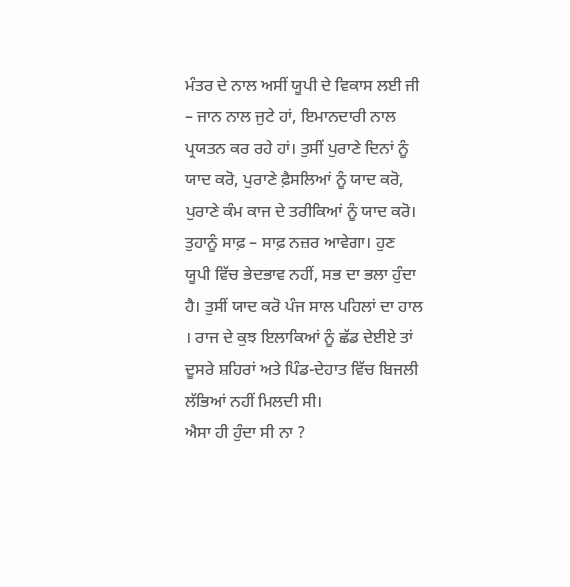ਮੰਤਰ ਦੇ ਨਾਲ ਅਸੀਂ ਯੂਪੀ ਦੇ ਵਿਕਾਸ ਲਈ ਜੀ – ਜਾਨ ਨਾਲ ਜੁਟੇ ਹਾਂ, ਇਮਾਨਦਾਰੀ ਨਾਲ ਪ੍ਰਯਤਨ ਕਰ ਰਹੇ ਹਾਂ। ਤੁਸੀਂ ਪੁਰਾਣੇ ਦਿਨਾਂ ਨੂੰ ਯਾਦ ਕਰੋ, ਪੁਰਾਣੇ ਫ਼ੈਸਲਿਆਂ ਨੂੰ ਯਾਦ ਕਰੋ, ਪੁਰਾਣੇ ਕੰਮ ਕਾਜ ਦੇ ਤਰੀਕਿਆਂ ਨੂੰ ਯਾਦ ਕਰੋ। ਤੁਹਾਨੂੰ ਸਾਫ਼ – ਸਾਫ਼ ਨਜ਼ਰ ਆਵੇਗਾ। ਹੁਣ ਯੂਪੀ ਵਿੱਚ ਭੇਦਭਾਵ ਨਹੀਂ, ਸਭ ਦਾ ਭਲਾ ਹੁੰਦਾ ਹੈ। ਤੁਸੀਂ ਯਾਦ ਕਰੋ ਪੰਜ ਸਾਲ ਪਹਿਲਾਂ ਦਾ ਹਾਲ । ਰਾਜ ਦੇ ਕੁਝ ਇਲਾਕਿਆਂ ਨੂੰ ਛੱਡ ਦੇਈਏ ਤਾਂ ਦੂਸਰੇ ਸ਼ਹਿਰਾਂ ਅਤੇ ਪਿੰਡ-ਦੇਹਾਤ ਵਿੱਚ ਬਿਜਲੀ ਲੱਭਿਆਂ ਨਹੀਂ ਮਿਲਦੀ ਸੀ।
ਐਸਾ ਹੀ ਹੁੰਦਾ ਸੀ ਨਾ ?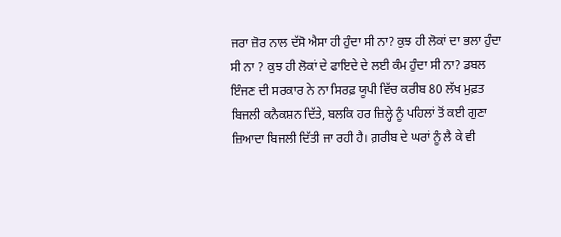ਜਰਾ ਜ਼ੋਰ ਨਾਲ ਦੱਸੋ ਐਸਾ ਹੀ ਹੁੰਦਾ ਸੀ ਨਾ? ਕੁਝ ਹੀ ਲੋਕਾਂ ਦਾ ਭਲਾ ਹੁੰਦਾ ਸੀ ਨਾ ? ਕੁਝ ਹੀ ਲੋਕਾਂ ਦੇ ਫਾਇਦੇ ਦੇ ਲਈ ਕੰਮ ਹੁੰਦਾ ਸੀ ਨਾ? ਡਬਲ ਇੰਜਣ ਦੀ ਸਰਕਾਰ ਨੇ ਨਾ ਸਿਰਫ਼ ਯੂਪੀ ਵਿੱਚ ਕਰੀਬ 80 ਲੱਖ ਮੁਫ਼ਤ ਬਿਜਲੀ ਕਨੈਕਸ਼ਨ ਦਿੱਤੇ, ਬਲਕਿ ਹਰ ਜ਼ਿਲ੍ਹੇ ਨੂੰ ਪਹਿਲਾਂ ਤੋਂ ਕਈ ਗੁਣਾ ਜ਼ਿਆਦਾ ਬਿਜਲੀ ਦਿੱਤੀ ਜਾ ਰਹੀ ਹੈ। ਗ਼ਰੀਬ ਦੇ ਘਰਾਂ ਨੂੰ ਲੈ ਕੇ ਵੀ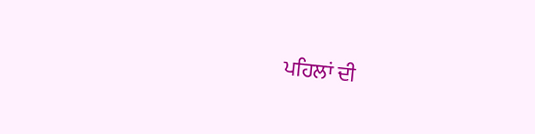ਪਹਿਲਾਂ ਦੀ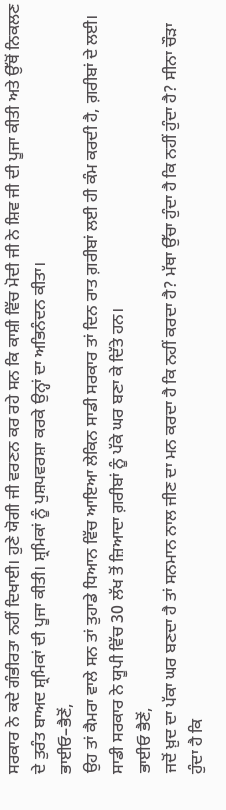ਸਰਕਾਰ ਨੇ ਕਦੇ ਗੰਭੀਰਤਾ ਨਹੀਂ ਦਿਖਾਈ। ਹੁਣੇ ਯੋਗੀ ਜੀ ਵਰਣਨ ਕਰ ਰਹੇ ਸਨ ਕਿ ਕਾਸ਼ੀ ਵਿੱਚ ਮੋਦੀ ਜੀ ਨੇ ਸ਼ਿਵ ਜੀ ਦੀ ਪੂਜਾ ਕੀਤੀ ਅਤੇ ਉੱਥੋਂ ਨਿਕਲਣ ਦੇ ਤੁਰੰਤ ਬਾਅਦ ਸ਼੍ਰਮਿਕਾਂ ਦੀ ਪੂਜਾ ਕੀਤੀ। ਸ਼੍ਰਮਿਕਾਂ ਨੂੰ ਪੁਸ਼ਪਵਰਸ਼ਾ ਕਰਕੇ ਉਨ੍ਹਾਂ ਦਾ ਅਭਿਨੰਦਨ ਕੀਤਾ।
ਭਾਈਓ–ਭੈਣੋਂ,
ਉਹ ਤਾਂ ਕੈਮਰਾ ਵਾਲੇ ਸਨ ਤਾਂ ਤੁਹਾਡੇ ਧਿਆਨ ਵਿੱਚ ਆਇਆ ਲੇਕਿਨ ਸਾਡੀ ਸਰਕਾਰ ਤਾਂ ਦਿਨ ਰਾਤ ਗ਼ਰੀਬਾਂ ਲਈ ਹੀ ਕੰਮ ਕਰਦੀ ਹੈ, ਗ਼ਰੀਬਾਂ ਦੇ ਲਈ। ਸਾਡੀ ਸਰਕਾਰ ਨੇ ਯੂਪੀ ਵਿੱਚ 30 ਲੱਖ ਤੋਂ ਜ਼ਿਆਦਾ ਗ਼ਰੀਬਾਂ ਨੂੰ ਪੱਕੇ ਘਰ ਬਣਾ ਕੇ ਦਿੱਤੇ ਹਨ।
ਭਾਈਓ ਭੈਣੋਂ,
ਜਦੋਂ ਖ਼ੁਦ ਦਾ ਪੱਕਾ ਘਰ ਬਣਦਾ ਹੈ ਤਾਂ ਸਨਮਾਨ ਨਾਲ ਜੀਣ ਦਾ ਮਨ ਕਰਦਾ ਹੈ ਕਿ ਨਹੀਂ ਕਰਦਾ ਹੈ? ਮੱਥਾ ਉੱਚਾ ਹੁੰਦਾ ਹੈ ਕਿ ਨਹੀਂ ਹੁੰਦਾ ਹੈ? ਸੀਨਾ ਚੌੜਾ ਹੁੰਦਾ ਹੈ ਕਿ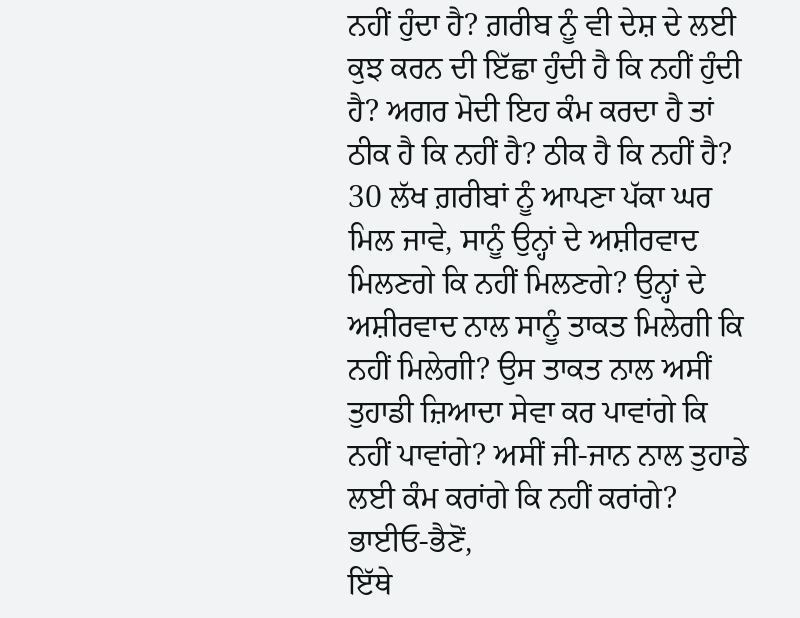ਨਹੀਂ ਹੁੰਦਾ ਹੈ? ਗ਼ਰੀਬ ਨੂੰ ਵੀ ਦੇਸ਼ ਦੇ ਲਈ ਕੁਝ ਕਰਨ ਦੀ ਇੱਛਾ ਹੁੰਦੀ ਹੈ ਕਿ ਨਹੀਂ ਹੁੰਦੀ ਹੈ? ਅਗਰ ਮੋਦੀ ਇਹ ਕੰਮ ਕਰਦਾ ਹੈ ਤਾਂ ਠੀਕ ਹੈ ਕਿ ਨਹੀਂ ਹੈ? ਠੀਕ ਹੈ ਕਿ ਨਹੀਂ ਹੈ? 30 ਲੱਖ ਗ਼ਰੀਬਾਂ ਨੂੰ ਆਪਣਾ ਪੱਕਾ ਘਰ ਮਿਲ ਜਾਵੇ, ਸਾਨੂੰ ਉਨ੍ਹਾਂ ਦੇ ਅਸ਼ੀਰਵਾਦ ਮਿਲਣਗੇ ਕਿ ਨਹੀਂ ਮਿਲਣਗੇ? ਉਨ੍ਹਾਂ ਦੇ ਅਸ਼ੀਰਵਾਦ ਨਾਲ ਸਾਨੂੰ ਤਾਕਤ ਮਿਲੇਗੀ ਕਿ ਨਹੀਂ ਮਿਲੇਗੀ? ਉਸ ਤਾਕਤ ਨਾਲ ਅਸੀਂ ਤੁਹਾਡੀ ਜ਼ਿਆਦਾ ਸੇਵਾ ਕਰ ਪਾਵਾਂਗੇ ਕਿ ਨਹੀਂ ਪਾਵਾਂਗੇ? ਅਸੀਂ ਜੀ-ਜਾਨ ਨਾਲ ਤੁਹਾਡੇ ਲਈ ਕੰਮ ਕਰਾਂਗੇ ਕਿ ਨਹੀਂ ਕਰਾਂਗੇ?
ਭਾਈਓ-ਭੈਣੋਂ,
ਇੱਥੇ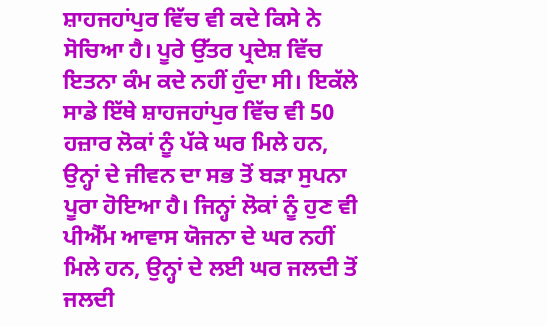ਸ਼ਾਹਜਹਾਂਪੁਰ ਵਿੱਚ ਵੀ ਕਦੇ ਕਿਸੇ ਨੇ ਸੋਚਿਆ ਹੈ। ਪੂਰੇ ਉੱਤਰ ਪ੍ਰਦੇਸ਼ ਵਿੱਚ ਇਤਨਾ ਕੰਮ ਕਦੇ ਨਹੀਂ ਹੁੰਦਾ ਸੀ। ਇਕੱਲੇ ਸਾਡੇ ਇੱਥੇ ਸ਼ਾਹਜਹਾਂਪੁਰ ਵਿੱਚ ਵੀ 50 ਹਜ਼ਾਰ ਲੋਕਾਂ ਨੂੰ ਪੱਕੇ ਘਰ ਮਿਲੇ ਹਨ, ਉਨ੍ਹਾਂ ਦੇ ਜੀਵਨ ਦਾ ਸਭ ਤੋਂ ਬੜਾ ਸੁਪਨਾ ਪੂਰਾ ਹੋਇਆ ਹੈ। ਜਿਨ੍ਹਾਂ ਲੋਕਾਂ ਨੂੰ ਹੁਣ ਵੀ ਪੀਐੱਮ ਆਵਾਸ ਯੋਜਨਾ ਦੇ ਘਰ ਨਹੀਂ ਮਿਲੇ ਹਨ, ਉਨ੍ਹਾਂ ਦੇ ਲਈ ਘਰ ਜਲਦੀ ਤੋਂ ਜਲਦੀ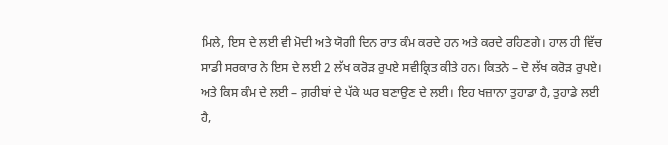ਮਿਲੇ, ਇਸ ਦੇ ਲਈ ਵੀ ਮੋਦੀ ਅਤੇ ਯੋਗੀ ਦਿਨ ਰਾਤ ਕੰਮ ਕਰਦੇ ਹਨ ਅਤੇ ਕਰਦੇ ਰਹਿਣਗੇ। ਹਾਲ ਹੀ ਵਿੱਚ ਸਾਡੀ ਸਰਕਾਰ ਨੇ ਇਸ ਦੇ ਲਈ 2 ਲੱਖ ਕਰੋੜ ਰੁਪਏ ਸਵੀਕ੍ਰਿਤ ਕੀਤੇ ਹਨ। ਕਿਤਨੇ – ਦੋ ਲੱਖ ਕਰੋੜ ਰੁਪਏ। ਅਤੇ ਕਿਸ ਕੰਮ ਦੇ ਲਈ – ਗ਼ਰੀਬਾਂ ਦੇ ਪੱਕੇ ਘਰ ਬਣਾਉਣ ਦੇ ਲਈ। ਇਹ ਖਜ਼ਾਨਾ ਤੁਹਾਡਾ ਹੈ, ਤੁਹਾਡੇ ਲਈ ਹੈ,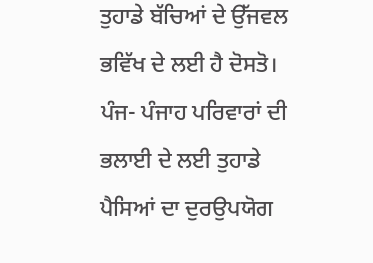ਤੁਹਾਡੇ ਬੱਚਿਆਂ ਦੇ ਉੱਜਵਲ ਭਵਿੱਖ ਦੇ ਲਈ ਹੈ ਦੋਸਤੋ। ਪੰਜ- ਪੰਜਾਹ ਪਰਿਵਾਰਾਂ ਦੀ ਭਲਾਈ ਦੇ ਲਈ ਤੁਹਾਡੇ ਪੈਸਿਆਂ ਦਾ ਦੁਰਉਪਯੋਗ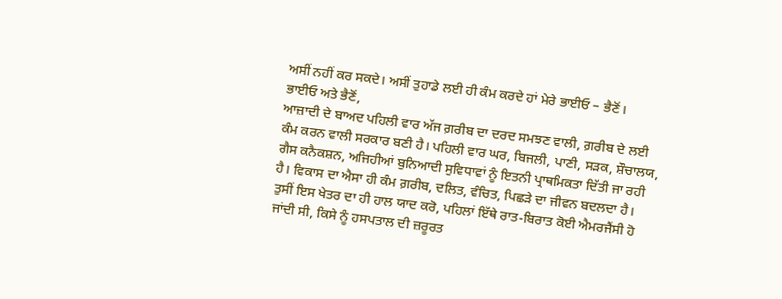ਅਸੀਂ ਨਹੀਂ ਕਰ ਸਕਦੇ। ਅਸੀਂ ਤੁਹਾਡੇ ਲਈ ਹੀ ਕੰਮ ਕਰਦੇ ਹਾਂ ਮੇਰੇ ਭਾਈਓ – ਭੈਣੋਂ।
ਭਾਈਓ ਅਤੇ ਭੈਣੋਂ,
ਆਜ਼ਾਦੀ ਦੇ ਬਾਅਦ ਪਹਿਲੀ ਵਾਰ ਅੱਜ ਗ਼ਰੀਬ ਦਾ ਦਰਦ ਸਮਝਣ ਵਾਲੀ, ਗ਼ਰੀਬ ਦੇ ਲਈ ਕੰਮ ਕਰਨ ਵਾਲੀ ਸਰਕਾਰ ਬਣੀ ਹੈ। ਪਹਿਲੀ ਵਾਰ ਘਰ, ਬਿਜਲੀ, ਪਾਣੀ, ਸੜਕ, ਸ਼ੌਚਾਲਯ, ਗੈਸ ਕਨੈਕਸ਼ਨ, ਅਜਿਹੀਆਂ ਬੁਨਿਆਦੀ ਸੁਵਿਧਾਵਾਂ ਨੂੰ ਇਤਨੀ ਪ੍ਰਾਥਮਿਕਤਾ ਦਿੱਤੀ ਜਾ ਰਹੀ ਹੈ। ਵਿਕਾਸ ਦਾ ਐਸਾ ਹੀ ਕੰਮ ਗ਼ਰੀਬ, ਦਲਿਤ, ਵੰਚਿਤ, ਪਿਛੜੇ ਦਾ ਜੀਵਨ ਬਦਲਦਾ ਹੈ। ਤੁਸੀਂ ਇਸ ਖੇਤਰ ਦਾ ਹੀ ਹਾਲ ਯਾਦ ਕਰੋ, ਪਹਿਲਾਂ ਇੱਥੇ ਰਾਤ-ਬਿਰਾਤ ਕੋਈ ਐਮਰਜੈਂਸੀ ਹੋ ਜਾਂਦੀ ਸੀ, ਕਿਸੇ ਨੂੰ ਹਸਪਤਾਲ ਦੀ ਜ਼ਰੂਰਤ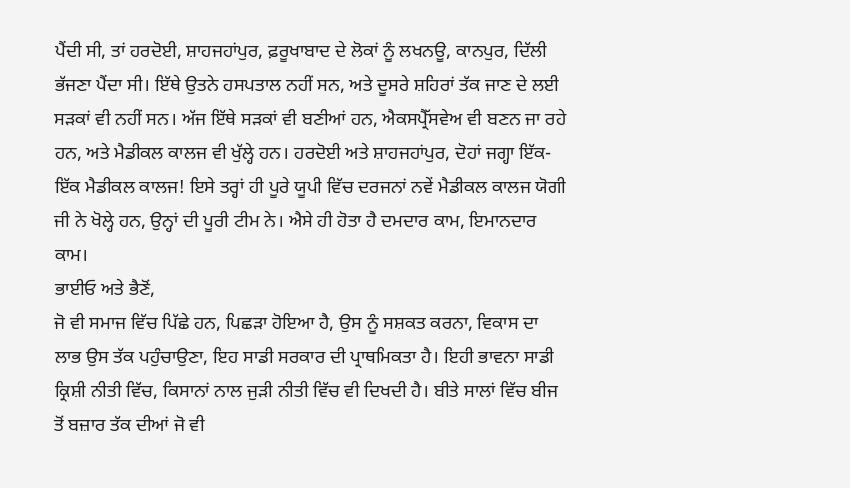ਪੈਂਦੀ ਸੀ, ਤਾਂ ਹਰਦੋਈ, ਸ਼ਾਹਜਹਾਂਪੁਰ, ਫ਼ਰੂਖਾਬਾਦ ਦੇ ਲੋਕਾਂ ਨੂੰ ਲਖਨਊ, ਕਾਨਪੁਰ, ਦਿੱਲੀ ਭੱਜਣਾ ਪੈਂਦਾ ਸੀ। ਇੱਥੇ ਉਤਨੇ ਹਸਪਤਾਲ ਨਹੀਂ ਸਨ, ਅਤੇ ਦੂਸਰੇ ਸ਼ਹਿਰਾਂ ਤੱਕ ਜਾਣ ਦੇ ਲਈ ਸੜਕਾਂ ਵੀ ਨਹੀਂ ਸਨ। ਅੱਜ ਇੱਥੇ ਸੜਕਾਂ ਵੀ ਬਣੀਆਂ ਹਨ, ਐਕਸਪ੍ਰੈੱਸਵੇਅ ਵੀ ਬਣਨ ਜਾ ਰਹੇ ਹਨ, ਅਤੇ ਮੈਡੀਕਲ ਕਾਲਜ ਵੀ ਖੁੱਲ੍ਹੇ ਹਨ। ਹਰਦੋਈ ਅਤੇ ਸ਼ਾਹਜਹਾਂਪੁਰ, ਦੋਹਾਂ ਜਗ੍ਹਾ ਇੱਕ-ਇੱਕ ਮੈਡੀਕਲ ਕਾਲਜ! ਇਸੇ ਤਰ੍ਹਾਂ ਹੀ ਪੂਰੇ ਯੂਪੀ ਵਿੱਚ ਦਰਜਨਾਂ ਨਵੇਂ ਮੈਡੀਕਲ ਕਾਲਜ ਯੋਗੀ ਜੀ ਨੇ ਖੋਲ੍ਹੇ ਹਨ, ਉਨ੍ਹਾਂ ਦੀ ਪੂਰੀ ਟੀਮ ਨੇ। ਐਸੇ ਹੀ ਹੋਤਾ ਹੈ ਦਮਦਾਰ ਕਾਮ, ਇਮਾਨਦਾਰ ਕਾਮ।
ਭਾਈਓ ਅਤੇ ਭੈਣੋਂ,
ਜੋ ਵੀ ਸਮਾਜ ਵਿੱਚ ਪਿੱਛੇ ਹਨ, ਪਿਛੜਾ ਹੋਇਆ ਹੈ, ਉਸ ਨੂੰ ਸਸ਼ਕਤ ਕਰਨਾ, ਵਿਕਾਸ ਦਾ ਲਾਭ ਉਸ ਤੱਕ ਪਹੁੰਚਾਉਣਾ, ਇਹ ਸਾਡੀ ਸਰਕਾਰ ਦੀ ਪ੍ਰਾਥਮਿਕਤਾ ਹੈ। ਇਹੀ ਭਾਵਨਾ ਸਾਡੀ ਕ੍ਰਿਸ਼ੀ ਨੀਤੀ ਵਿੱਚ, ਕਿਸਾਨਾਂ ਨਾਲ ਜੁੜੀ ਨੀਤੀ ਵਿੱਚ ਵੀ ਦਿਖਦੀ ਹੈ। ਬੀਤੇ ਸਾਲਾਂ ਵਿੱਚ ਬੀਜ ਤੋਂ ਬਜ਼ਾਰ ਤੱਕ ਦੀਆਂ ਜੋ ਵੀ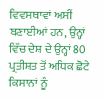ਵਿਵਸਥਾਵਾਂ ਅਸੀਂ ਬਣਾਈਆਂ ਹਨ, ਉਨ੍ਹਾਂ ਵਿੱਚ ਦੇਸ਼ ਦੇ ਉਨ੍ਹਾਂ 80 ਪ੍ਰਤੀਸ਼ਤ ਤੋਂ ਅਧਿਕ ਛੋਟੇ ਕਿਸਾਨਾਂ ਨੂੰ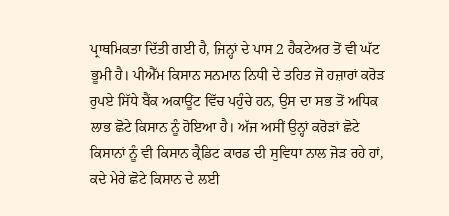ਪ੍ਰਾਥਮਿਕਤਾ ਦਿੱਤੀ ਗਈ ਹੈ, ਜਿਨ੍ਹਾਂ ਦੇ ਪਾਸ 2 ਹੈਕਟੇਅਰ ਤੋਂ ਵੀ ਘੱਟ ਭੂਮੀ ਹੈ। ਪੀਐੱਮ ਕਿਸਾਨ ਸਨਮਾਨ ਨਿਧੀ ਦੇ ਤਹਿਤ ਜੋ ਹਜ਼ਾਰਾਂ ਕਰੋੜ ਰੁਪਏ ਸਿੱਧੇ ਬੈਂਕ ਅਕਾਊਂਟ ਵਿੱਚ ਪਹੁੰਚੇ ਹਨ, ਉਸ ਦਾ ਸਭ ਤੋਂ ਅਧਿਕ ਲਾਭ ਛੋਟੇ ਕਿਸਾਨ ਨੂੰ ਹੋਇਆ ਹੈ। ਅੱਜ ਅਸੀਂ ਉਨ੍ਹਾਂ ਕਰੋੜਾਂ ਛੋਟੇ ਕਿਸਾਨਾਂ ਨੂੰ ਵੀ ਕਿਸਾਨ ਕ੍ਰੈਡਿਟ ਕਾਰਡ ਦੀ ਸੁਵਿਧਾ ਨਾਲ ਜੋੜ ਰਹੇ ਹਾਂ, ਕਦੇ ਮੇਰੇ ਛੋਟੇ ਕਿਸਾਨ ਦੇ ਲਈ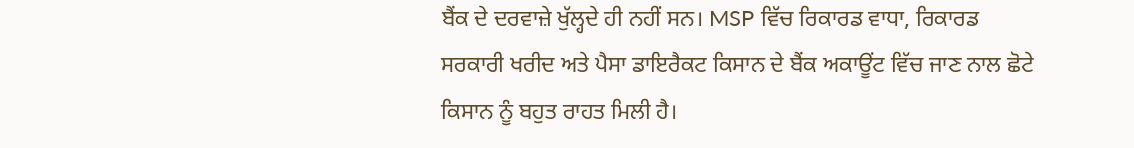ਬੈਂਕ ਦੇ ਦਰਵਾਜ਼ੇ ਖੁੱਲ੍ਹਦੇ ਹੀ ਨਹੀਂ ਸਨ। MSP ਵਿੱਚ ਰਿਕਾਰਡ ਵਾਧਾ, ਰਿਕਾਰਡ ਸਰਕਾਰੀ ਖਰੀਦ ਅਤੇ ਪੈਸਾ ਡਾਇਰੈਕਟ ਕਿਸਾਨ ਦੇ ਬੈਂਕ ਅਕਾਊਂਟ ਵਿੱਚ ਜਾਣ ਨਾਲ ਛੋਟੇ ਕਿਸਾਨ ਨੂੰ ਬਹੁਤ ਰਾਹਤ ਮਿਲੀ ਹੈ।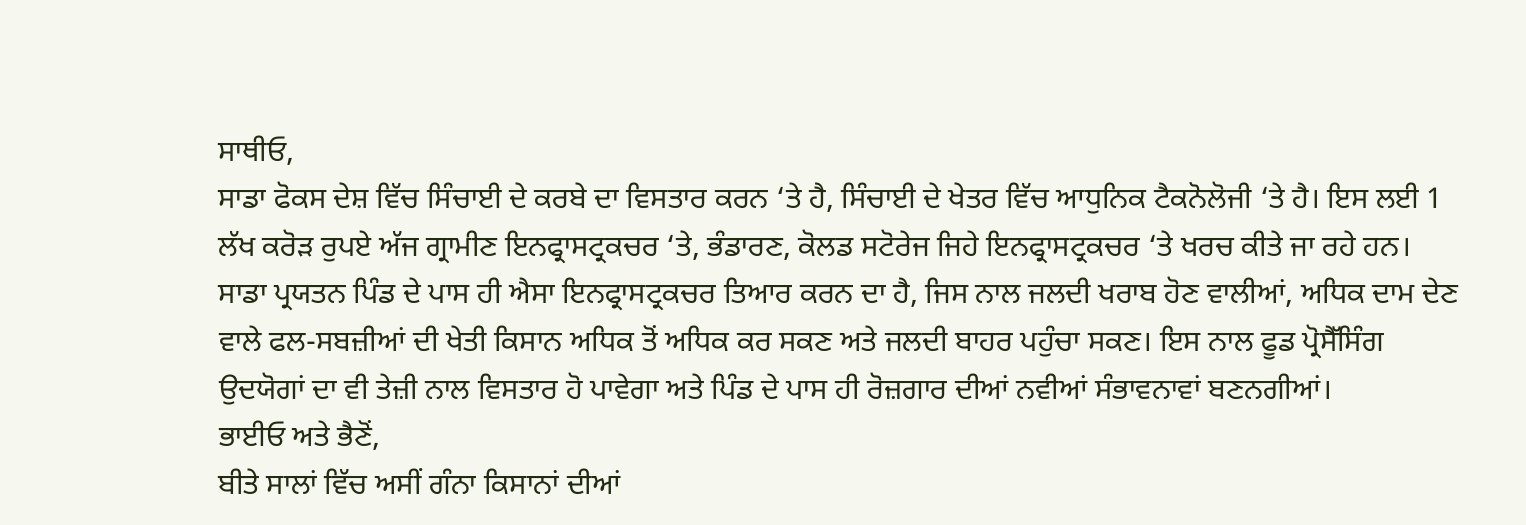ਸਾਥੀਓ,
ਸਾਡਾ ਫੋਕਸ ਦੇਸ਼ ਵਿੱਚ ਸਿੰਚਾਈ ਦੇ ਕਰਬੇ ਦਾ ਵਿਸਤਾਰ ਕਰਨ ‘ਤੇ ਹੈ, ਸਿੰਚਾਈ ਦੇ ਖੇਤਰ ਵਿੱਚ ਆਧੁਨਿਕ ਟੈਕਨੋਲੋਜੀ ‘ਤੇ ਹੈ। ਇਸ ਲਈ 1 ਲੱਖ ਕਰੋੜ ਰੁਪਏ ਅੱਜ ਗ੍ਰਾਮੀਣ ਇਨਫ੍ਰਾਸਟ੍ਰਕਚਰ ‘ਤੇ, ਭੰਡਾਰਣ, ਕੋਲਡ ਸਟੋਰੇਜ ਜਿਹੇ ਇਨਫ੍ਰਾਸਟ੍ਰਕਚਰ ‘ਤੇ ਖਰਚ ਕੀਤੇ ਜਾ ਰਹੇ ਹਨ। ਸਾਡਾ ਪ੍ਰਯਤਨ ਪਿੰਡ ਦੇ ਪਾਸ ਹੀ ਐਸਾ ਇਨਫ੍ਰਾਸਟ੍ਰਕਚਰ ਤਿਆਰ ਕਰਨ ਦਾ ਹੈ, ਜਿਸ ਨਾਲ ਜਲਦੀ ਖਰਾਬ ਹੋਣ ਵਾਲੀਆਂ, ਅਧਿਕ ਦਾਮ ਦੇਣ ਵਾਲੇ ਫਲ-ਸਬਜ਼ੀਆਂ ਦੀ ਖੇਤੀ ਕਿਸਾਨ ਅਧਿਕ ਤੋਂ ਅਧਿਕ ਕਰ ਸਕਣ ਅਤੇ ਜਲਦੀ ਬਾਹਰ ਪਹੁੰਚਾ ਸਕਣ। ਇਸ ਨਾਲ ਫੂਡ ਪ੍ਰੋਸੈੱਸਿੰਗ ਉਦਯੋਗਾਂ ਦਾ ਵੀ ਤੇਜ਼ੀ ਨਾਲ ਵਿਸਤਾਰ ਹੋ ਪਾਵੇਗਾ ਅਤੇ ਪਿੰਡ ਦੇ ਪਾਸ ਹੀ ਰੋਜ਼ਗਾਰ ਦੀਆਂ ਨਵੀਆਂ ਸੰਭਾਵਨਾਵਾਂ ਬਣਨਗੀਆਂ।
ਭਾਈਓ ਅਤੇ ਭੈਣੋਂ,
ਬੀਤੇ ਸਾਲਾਂ ਵਿੱਚ ਅਸੀਂ ਗੰਨਾ ਕਿਸਾਨਾਂ ਦੀਆਂ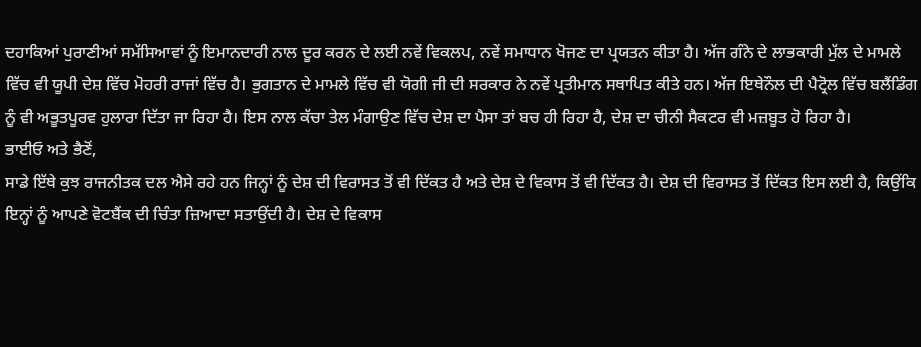ਦਹਾਕਿਆਂ ਪੁਰਾਣੀਆਂ ਸਮੱਸਿਆਵਾਂ ਨੂੰ ਇਮਾਨਦਾਰੀ ਨਾਲ ਦੂਰ ਕਰਨ ਦੇ ਲਈ ਨਵੇਂ ਵਿਕਲਪ, ਨਵੇਂ ਸਮਾਧਾਨ ਖੋਜਣ ਦਾ ਪ੍ਰਯਤਨ ਕੀਤਾ ਹੈ। ਅੱਜ ਗੰਨੇ ਦੇ ਲਾਭਕਾਰੀ ਮੁੱਲ ਦੇ ਮਾਮਲੇ ਵਿੱਚ ਵੀ ਯੂਪੀ ਦੇਸ਼ ਵਿੱਚ ਮੋਹਰੀ ਰਾਜਾਂ ਵਿੱਚ ਹੈ। ਭੁਗਤਾਨ ਦੇ ਮਾਮਲੇ ਵਿੱਚ ਵੀ ਯੋਗੀ ਜੀ ਦੀ ਸਰਕਾਰ ਨੇ ਨਵੇਂ ਪ੍ਰਤੀਮਾਨ ਸਥਾਪਿਤ ਕੀਤੇ ਹਨ। ਅੱਜ ਇਥੇਨੌਲ ਦੀ ਪੈਟ੍ਰੋਲ ਵਿੱਚ ਬਲੈਂਡਿੰਗ ਨੂੰ ਵੀ ਅਭੂਤਪੂਰਵ ਹੁਲਾਰਾ ਦਿੱਤਾ ਜਾ ਰਿਹਾ ਹੈ। ਇਸ ਨਾਲ ਕੱਚਾ ਤੇਲ ਮੰਗਾਉਣ ਵਿੱਚ ਦੇਸ਼ ਦਾ ਪੈਸਾ ਤਾਂ ਬਚ ਹੀ ਰਿਹਾ ਹੈ, ਦੇਸ਼ ਦਾ ਚੀਨੀ ਸੈਕਟਰ ਵੀ ਮਜ਼ਬੂਤ ਹੋ ਰਿਹਾ ਹੈ।
ਭਾਈਓ ਅਤੇ ਭੈਣੋਂ,
ਸਾਡੇ ਇੱਥੇ ਕੁਝ ਰਾਜਨੀਤਕ ਦਲ ਐਸੇ ਰਹੇ ਹਨ ਜਿਨ੍ਹਾਂ ਨੂੰ ਦੇਸ਼ ਦੀ ਵਿਰਾਸਤ ਤੋਂ ਵੀ ਦਿੱਕਤ ਹੈ ਅਤੇ ਦੇਸ਼ ਦੇ ਵਿਕਾਸ ਤੋਂ ਵੀ ਦਿੱਕਤ ਹੈ। ਦੇਸ਼ ਦੀ ਵਿਰਾਸਤ ਤੋਂ ਦਿੱਕਤ ਇਸ ਲਈ ਹੈ, ਕਿਉਂਕਿ ਇਨ੍ਹਾਂ ਨੂੰ ਆਪਣੇ ਵੋਟਬੈਂਕ ਦੀ ਚਿੰਤਾ ਜ਼ਿਆਦਾ ਸਤਾਉਂਦੀ ਹੈ। ਦੇਸ਼ ਦੇ ਵਿਕਾਸ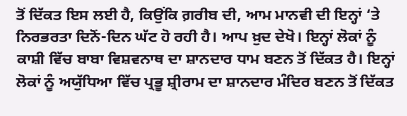ਤੋਂ ਦਿੱਕਤ ਇਸ ਲਈ ਹੈ, ਕਿਉਂਕਿ ਗ਼ਰੀਬ ਦੀ, ਆਮ ਮਾਨਵੀ ਦੀ ਇਨ੍ਹਾਂ ‘ਤੇ ਨਿਰਭਰਤਾ ਦਿਨੋਂ-ਦਿਨ ਘੱਟ ਹੋ ਰਹੀ ਹੈ। ਆਪ ਖ਼ੁਦ ਦੇਖੋ। ਇਨ੍ਹਾਂ ਲੋਕਾਂ ਨੂੰ ਕਾਸ਼ੀ ਵਿੱਚ ਬਾਬਾ ਵਿਸ਼ਵਨਾਥ ਦਾ ਸ਼ਾਨਦਾਰ ਧਾਮ ਬਣਨ ਤੋਂ ਦਿੱਕਤ ਹੈ। ਇਨ੍ਹਾਂ ਲੋਕਾਂ ਨੂੰ ਅਯੁੱਧਿਆ ਵਿੱਚ ਪ੍ਰਭੂ ਸ਼੍ਰੀਰਾਮ ਦਾ ਸ਼ਾਨਦਾਰ ਮੰਦਿਰ ਬਣਨ ਤੋਂ ਦਿੱਕਤ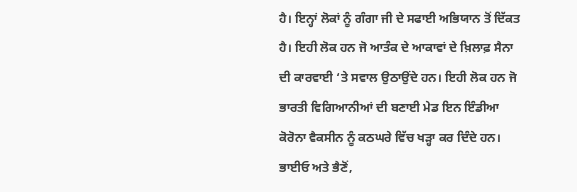ਹੈ। ਇਨ੍ਹਾਂ ਲੋਕਾਂ ਨੂੰ ਗੰਗਾ ਜੀ ਦੇ ਸਫਾਈ ਅਭਿਯਾਨ ਤੋਂ ਦਿੱਕਤ ਹੈ। ਇਹੀ ਲੋਕ ਹਨ ਜੋ ਆਤੰਕ ਦੇ ਆਕਾਵਾਂ ਦੇ ਖ਼ਿਲਾਫ਼ ਸੈਨਾ ਦੀ ਕਾਰਵਾਈ ‘ਤੇ ਸਵਾਲ ਉਠਾਉਂਦੇ ਹਨ। ਇਹੀ ਲੋਕ ਹਨ ਜੋ ਭਾਰਤੀ ਵਿਗਿਆਨੀਆਂ ਦੀ ਬਣਾਈ ਮੇਡ ਇਨ ਇੰਡੀਆ ਕੋਰੋਨਾ ਵੈਕਸੀਨ ਨੂੰ ਕਠਘਰੇ ਵਿੱਚ ਖੜ੍ਹਾ ਕਰ ਦਿੰਦੇ ਹਨ।
ਭਾਈਓ ਅਤੇ ਭੈਣੋਂ,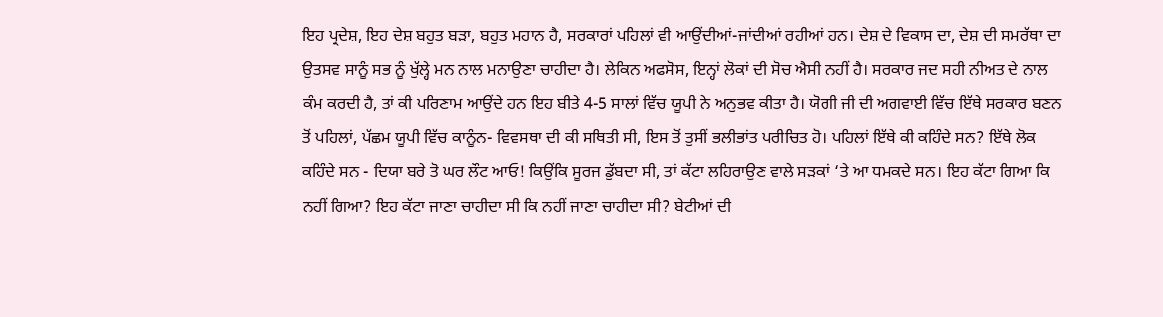ਇਹ ਪ੍ਰਦੇਸ਼, ਇਹ ਦੇਸ਼ ਬਹੁਤ ਬੜਾ, ਬਹੁਤ ਮਹਾਨ ਹੈ, ਸਰਕਾਰਾਂ ਪਹਿਲਾਂ ਵੀ ਆਉਂਦੀਆਂ-ਜਾਂਦੀਆਂ ਰਹੀਆਂ ਹਨ। ਦੇਸ਼ ਦੇ ਵਿਕਾਸ ਦਾ, ਦੇਸ਼ ਦੀ ਸਮਰੱਥਾ ਦਾ ਉਤਸਵ ਸਾਨੂੰ ਸਭ ਨੂੰ ਖੁੱਲ੍ਹੇ ਮਨ ਨਾਲ ਮਨਾਉਣਾ ਚਾਹੀਦਾ ਹੈ। ਲੇਕਿਨ ਅਫਸੋਸ, ਇਨ੍ਹਾਂ ਲੋਕਾਂ ਦੀ ਸੋਚ ਐਸੀ ਨਹੀਂ ਹੈ। ਸਰਕਾਰ ਜਦ ਸਹੀ ਨੀਅਤ ਦੇ ਨਾਲ ਕੰਮ ਕਰਦੀ ਹੈ, ਤਾਂ ਕੀ ਪਰਿਣਾਮ ਆਉਂਦੇ ਹਨ ਇਹ ਬੀਤੇ 4-5 ਸਾਲਾਂ ਵਿੱਚ ਯੂਪੀ ਨੇ ਅਨੁਭਵ ਕੀਤਾ ਹੈ। ਯੋਗੀ ਜੀ ਦੀ ਅਗਵਾਈ ਵਿੱਚ ਇੱਥੇ ਸਰਕਾਰ ਬਣਨ ਤੋਂ ਪਹਿਲਾਂ, ਪੱਛਮ ਯੂਪੀ ਵਿੱਚ ਕਾਨੂੰਨ- ਵਿਵਸਥਾ ਦੀ ਕੀ ਸਥਿਤੀ ਸੀ, ਇਸ ਤੋਂ ਤੁਸੀਂ ਭਲੀਭਾਂਤ ਪਰੀਚਿਤ ਹੋ। ਪਹਿਲਾਂ ਇੱਥੇ ਕੀ ਕਹਿੰਦੇ ਸਨ? ਇੱਥੇ ਲੋਕ ਕਹਿੰਦੇ ਸਨ - ਦਿਯਾ ਬਰੇ ਤੋ ਘਰ ਲੌਟ ਆਓ! ਕਿਉਂਕਿ ਸੂਰਜ ਡੁੱਬਦਾ ਸੀ, ਤਾਂ ਕੱਟਾ ਲਹਿਰਾਉਣ ਵਾਲੇ ਸੜਕਾਂ ‘ਤੇ ਆ ਧਮਕਦੇ ਸਨ। ਇਹ ਕੱਟਾ ਗਿਆ ਕਿ ਨਹੀਂ ਗਿਆ? ਇਹ ਕੱਟਾ ਜਾਣਾ ਚਾਹੀਦਾ ਸੀ ਕਿ ਨਹੀਂ ਜਾਣਾ ਚਾਹੀਦਾ ਸੀ? ਬੇਟੀਆਂ ਦੀ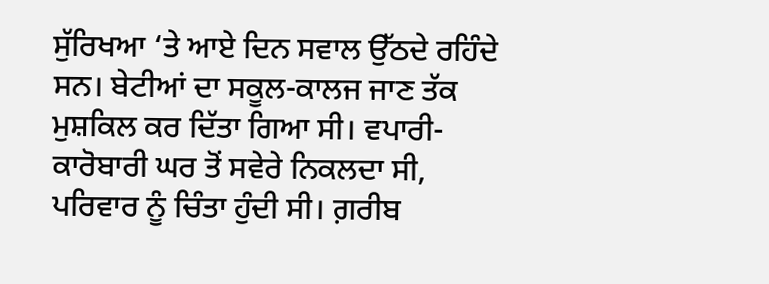ਸੁੱਰਿਖਆ ‘ਤੇ ਆਏ ਦਿਨ ਸਵਾਲ ਉੱਠਦੇ ਰਹਿੰਦੇ ਸਨ। ਬੇਟੀਆਂ ਦਾ ਸਕੂਲ-ਕਾਲਜ ਜਾਣ ਤੱਕ ਮੁਸ਼ਕਿਲ ਕਰ ਦਿੱਤਾ ਗਿਆ ਸੀ। ਵਪਾਰੀ-ਕਾਰੋਬਾਰੀ ਘਰ ਤੋਂ ਸਵੇਰੇ ਨਿਕਲਦਾ ਸੀ, ਪਰਿਵਾਰ ਨੂੰ ਚਿੰਤਾ ਹੁੰਦੀ ਸੀ। ਗ਼ਰੀਬ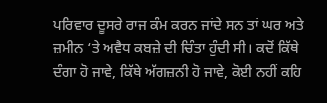ਪਰਿਵਾਰ ਦੂਸਰੇ ਰਾਜ ਕੰਮ ਕਰਨ ਜਾਂਦੇ ਸਨ ਤਾਂ ਘਰ ਅਤੇ ਜ਼ਮੀਨ ‘ਤੇ ਅਵੈਧ ਕਬਜ਼ੇ ਦੀ ਚਿੰਤਾ ਹੁੰਦੀ ਸੀ। ਕਦੋਂ ਕਿੱਥੇ ਦੰਗਾ ਹੋ ਜਾਵੇ, ਕਿੱਥੇ ਅੱਗਜ਼ਨੀ ਹੋ ਜਾਵੇ, ਕੋਈ ਨਹੀਂ ਕਹਿ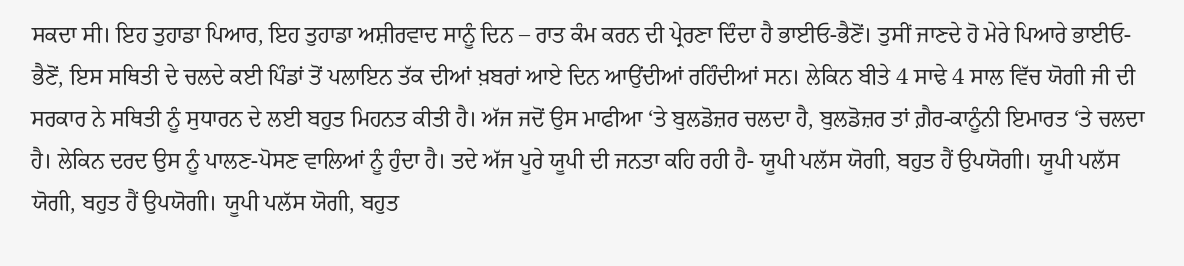ਸਕਦਾ ਸੀ। ਇਹ ਤੁਹਾਡਾ ਪਿਆਰ, ਇਹ ਤੁਹਾਡਾ ਅਸ਼ੀਰਵਾਦ ਸਾਨੂੰ ਦਿਨ – ਰਾਤ ਕੰਮ ਕਰਨ ਦੀ ਪ੍ਰੇਰਣਾ ਦਿੰਦਾ ਹੈ ਭਾਈਓ-ਭੈਣੋਂ। ਤੁਸੀਂ ਜਾਣਦੇ ਹੋ ਮੇਰੇ ਪਿਆਰੇ ਭਾਈਓ- ਭੈਣੋਂ, ਇਸ ਸਥਿਤੀ ਦੇ ਚਲਦੇ ਕਈ ਪਿੰਡਾਂ ਤੋਂ ਪਲਾਇਨ ਤੱਕ ਦੀਆਂ ਖ਼ਬਰਾਂ ਆਏ ਦਿਨ ਆਉਂਦੀਆਂ ਰਹਿੰਦੀਆਂ ਸਨ। ਲੇਕਿਨ ਬੀਤੇ 4 ਸਾਢੇ 4 ਸਾਲ ਵਿੱਚ ਯੋਗੀ ਜੀ ਦੀ ਸਰਕਾਰ ਨੇ ਸਥਿਤੀ ਨੂੰ ਸੁਧਾਰਨ ਦੇ ਲਈ ਬਹੁਤ ਮਿਹਨਤ ਕੀਤੀ ਹੈ। ਅੱਜ ਜਦੋਂ ਉਸ ਮਾਫੀਆ ‘ਤੇ ਬੁਲਡੋਜ਼ਰ ਚਲਦਾ ਹੈ, ਬੁਲਡੋਜ਼ਰ ਤਾਂ ਗ਼ੈਰ-ਕਾਨੂੰਨੀ ਇਮਾਰਤ ‘ਤੇ ਚਲਦਾ ਹੈ। ਲੇਕਿਨ ਦਰਦ ਉਸ ਨੂੰ ਪਾਲਣ-ਪੋਸਣ ਵਾਲਿਆਂ ਨੂੰ ਹੁੰਦਾ ਹੈ। ਤਦੇ ਅੱਜ ਪੂਰੇ ਯੂਪੀ ਦੀ ਜਨਤਾ ਕਹਿ ਰਹੀ ਹੈ- ਯੂਪੀ ਪਲੱਸ ਯੋਗੀ, ਬਹੁਤ ਹੈਂ ਉਪਯੋਗੀ। ਯੂਪੀ ਪਲੱਸ ਯੋਗੀ, ਬਹੁਤ ਹੈਂ ਉਪਯੋਗੀ। ਯੂਪੀ ਪਲੱਸ ਯੋਗੀ, ਬਹੁਤ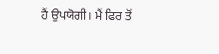ਹੈਂ ਉਪਯੋਗੀ। ਮੈਂ ਫਿਰ ਤੋਂ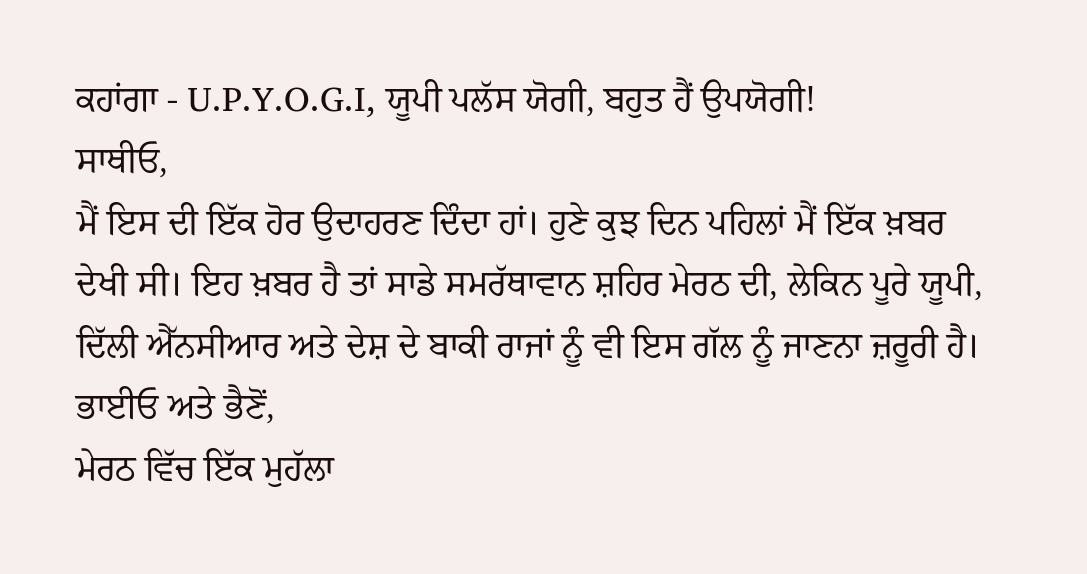ਕਹਾਂਗਾ - U.P.Y.O.G.I, ਯੂਪੀ ਪਲੱਸ ਯੋਗੀ, ਬਹੁਤ ਹੈਂ ਉਪਯੋਗੀ!
ਸਾਥੀਓ,
ਮੈਂ ਇਸ ਦੀ ਇੱਕ ਹੋਰ ਉਦਾਹਰਣ ਦਿੰਦਾ ਹਾਂ। ਹੁਣੇ ਕੁਝ ਦਿਨ ਪਹਿਲਾਂ ਮੈਂ ਇੱਕ ਖ਼ਬਰ ਦੇਖੀ ਸੀ। ਇਹ ਖ਼ਬਰ ਹੈ ਤਾਂ ਸਾਡੇ ਸਮਰੱਥਾਵਾਨ ਸ਼ਹਿਰ ਮੇਰਠ ਦੀ, ਲੇਕਿਨ ਪੂਰੇ ਯੂਪੀ, ਦਿੱਲੀ ਐੱਨਸੀਆਰ ਅਤੇ ਦੇਸ਼ ਦੇ ਬਾਕੀ ਰਾਜਾਂ ਨੂੰ ਵੀ ਇਸ ਗੱਲ ਨੂੰ ਜਾਣਨਾ ਜ਼ਰੂਰੀ ਹੈ।
ਭਾਈਓ ਅਤੇ ਭੈਣੋਂ,
ਮੇਰਠ ਵਿੱਚ ਇੱਕ ਮੁਹੱਲਾ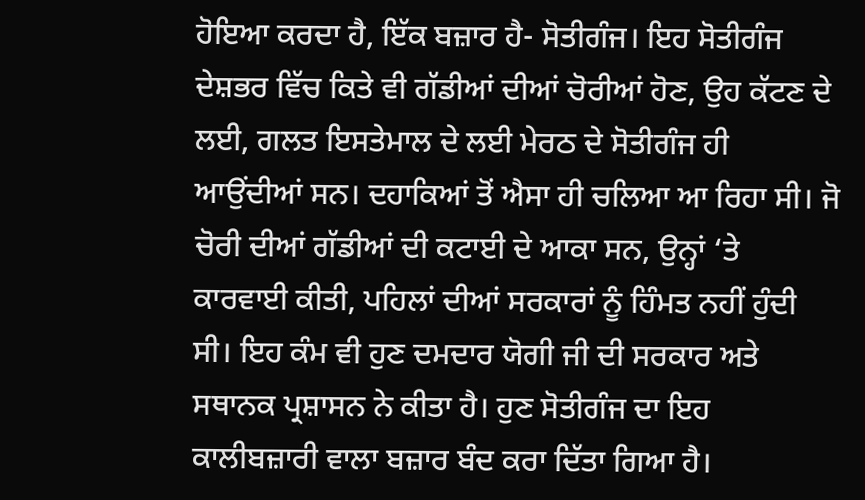ਹੋਇਆ ਕਰਦਾ ਹੈ, ਇੱਕ ਬਜ਼ਾਰ ਹੈ- ਸੋਤੀਗੰਜ। ਇਹ ਸੋਤੀਗੰਜ ਦੇਸ਼ਭਰ ਵਿੱਚ ਕਿਤੇ ਵੀ ਗੱਡੀਆਂ ਦੀਆਂ ਚੋਰੀਆਂ ਹੋਣ, ਉਹ ਕੱਟਣ ਦੇ ਲਈ, ਗਲਤ ਇਸਤੇਮਾਲ ਦੇ ਲਈ ਮੇਰਠ ਦੇ ਸੋਤੀਗੰਜ ਹੀ ਆਉਂਦੀਆਂ ਸਨ। ਦਹਾਕਿਆਂ ਤੋਂ ਐਸਾ ਹੀ ਚਲਿਆ ਆ ਰਿਹਾ ਸੀ। ਜੋ ਚੋਰੀ ਦੀਆਂ ਗੱਡੀਆਂ ਦੀ ਕਟਾਈ ਦੇ ਆਕਾ ਸਨ, ਉਨ੍ਹਾਂ ‘ਤੇ ਕਾਰਵਾਈ ਕੀਤੀ, ਪਹਿਲਾਂ ਦੀਆਂ ਸਰਕਾਰਾਂ ਨੂੰ ਹਿੰਮਤ ਨਹੀਂ ਹੁੰਦੀ ਸੀ। ਇਹ ਕੰਮ ਵੀ ਹੁਣ ਦਮਦਾਰ ਯੋਗੀ ਜੀ ਦੀ ਸਰਕਾਰ ਅਤੇ ਸਥਾਨਕ ਪ੍ਰਸ਼ਾਸਨ ਨੇ ਕੀਤਾ ਹੈ। ਹੁਣ ਸੋਤੀਗੰਜ ਦਾ ਇਹ ਕਾਲੀਬਜ਼ਾਰੀ ਵਾਲਾ ਬਜ਼ਾਰ ਬੰਦ ਕਰਾ ਦਿੱਤਾ ਗਿਆ ਹੈ।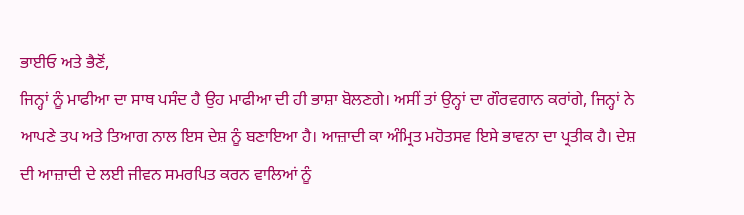ਭਾਈਓ ਅਤੇ ਭੈਣੋਂ,
ਜਿਨ੍ਹਾਂ ਨੂੰ ਮਾਫੀਆ ਦਾ ਸਾਥ ਪਸੰਦ ਹੈ ਉਹ ਮਾਫੀਆ ਦੀ ਹੀ ਭਾਸ਼ਾ ਬੋਲਣਗੇ। ਅਸੀਂ ਤਾਂ ਉਨ੍ਹਾਂ ਦਾ ਗੌਰਵਗਾਨ ਕਰਾਂਗੇ, ਜਿਨ੍ਹਾਂ ਨੇ ਆਪਣੇ ਤਪ ਅਤੇ ਤਿਆਗ ਨਾਲ ਇਸ ਦੇਸ਼ ਨੂੰ ਬਣਾਇਆ ਹੈ। ਆਜ਼ਾਦੀ ਕਾ ਅੰਮ੍ਰਿਤ ਮਹੋਤਸਵ ਇਸੇ ਭਾਵਨਾ ਦਾ ਪ੍ਰਤੀਕ ਹੈ। ਦੇਸ਼ ਦੀ ਆਜ਼ਾਦੀ ਦੇ ਲਈ ਜੀਵਨ ਸਮਰਪਿਤ ਕਰਨ ਵਾਲਿਆਂ ਨੂੰ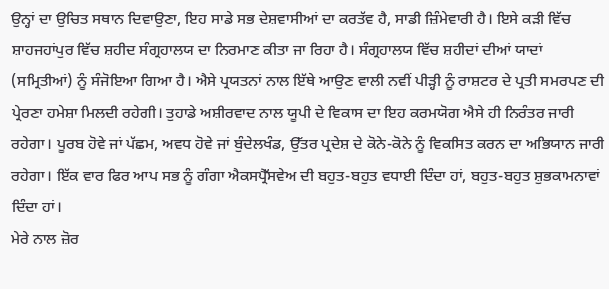ਉਨ੍ਹਾਂ ਦਾ ਉਚਿਤ ਸਥਾਨ ਦਿਵਾਉਣਾ, ਇਹ ਸਾਡੇ ਸਭ ਦੇਸ਼ਵਾਸੀਆਂ ਦਾ ਕਰਤੱਵ ਹੈ, ਸਾਡੀ ਜ਼ਿੰਮੇਵਾਰੀ ਹੈ। ਇਸੇ ਕੜੀ ਵਿੱਚ ਸ਼ਾਹਜਹਾਂਪੁਰ ਵਿੱਚ ਸ਼ਹੀਦ ਸੰਗ੍ਰਹਾਲਯ ਦਾ ਨਿਰਮਾਣ ਕੀਤਾ ਜਾ ਰਿਹਾ ਹੈ। ਸੰਗ੍ਰਹਾਲਯ ਵਿੱਚ ਸ਼ਹੀਦਾਂ ਦੀਆਂ ਯਾਦਾਂ (ਸਮ੍ਰਿਤੀਆਂ) ਨੂੰ ਸੰਜੋਇਆ ਗਿਆ ਹੈ। ਐਸੇ ਪ੍ਰਯਤਨਾਂ ਨਾਲ ਇੱਥੇ ਆਉਣ ਵਾਲੀ ਨਵੀਂ ਪੀੜ੍ਹੀ ਨੂੰ ਰਾਸ਼ਟਰ ਦੇ ਪ੍ਰਤੀ ਸਮਰਪਣ ਦੀ ਪ੍ਰੇਰਣਾ ਹਮੇਸ਼ਾ ਮਿਲਦੀ ਰਹੇਗੀ। ਤੁਹਾਡੇ ਅਸ਼ੀਰਵਾਦ ਨਾਲ ਯੂਪੀ ਦੇ ਵਿਕਾਸ ਦਾ ਇਹ ਕਰਮਯੋਗ ਐਸੇ ਹੀ ਨਿਰੰਤਰ ਜਾਰੀ ਰਹੇਗਾ। ਪੂਰਬ ਹੋਵੇ ਜਾਂ ਪੱਛਮ, ਅਵਧ ਹੋਵੇ ਜਾਂ ਬੁੰਦੇਲਖੰਡ, ਉੱਤਰ ਪ੍ਰਦੇਸ਼ ਦੇ ਕੋਨੇ-ਕੋਨੇ ਨੂੰ ਵਿਕਸਿਤ ਕਰਨ ਦਾ ਅਭਿਯਾਨ ਜਾਰੀ ਰਹੇਗਾ। ਇੱਕ ਵਾਰ ਫਿਰ ਆਪ ਸਭ ਨੂੰ ਗੰਗਾ ਐਕਸਪ੍ਰੈੱਸਵੇਅ ਦੀ ਬਹੁਤ-ਬਹੁਤ ਵਧਾਈ ਦਿੰਦਾ ਹਾਂ, ਬਹੁਤ-ਬਹੁਤ ਸ਼ੁਭਕਾਮਨਾਵਾਂ ਦਿੰਦਾ ਹਾਂ।
ਮੇਰੇ ਨਾਲ ਜ਼ੋਰ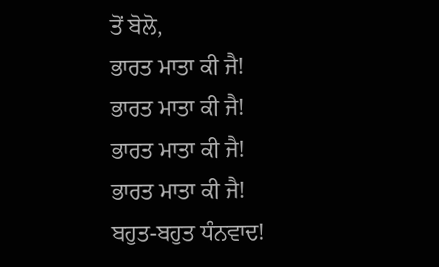ਤੋਂ ਬੋਲੋ,
ਭਾਰਤ ਮਾਤਾ ਕੀ ਜੈ!
ਭਾਰਤ ਮਾਤਾ ਕੀ ਜੈ!
ਭਾਰਤ ਮਾਤਾ ਕੀ ਜੈ!
ਭਾਰਤ ਮਾਤਾ ਕੀ ਜੈ!
ਬਹੁਤ-ਬਹੁਤ ਧੰਨਵਾਦ!